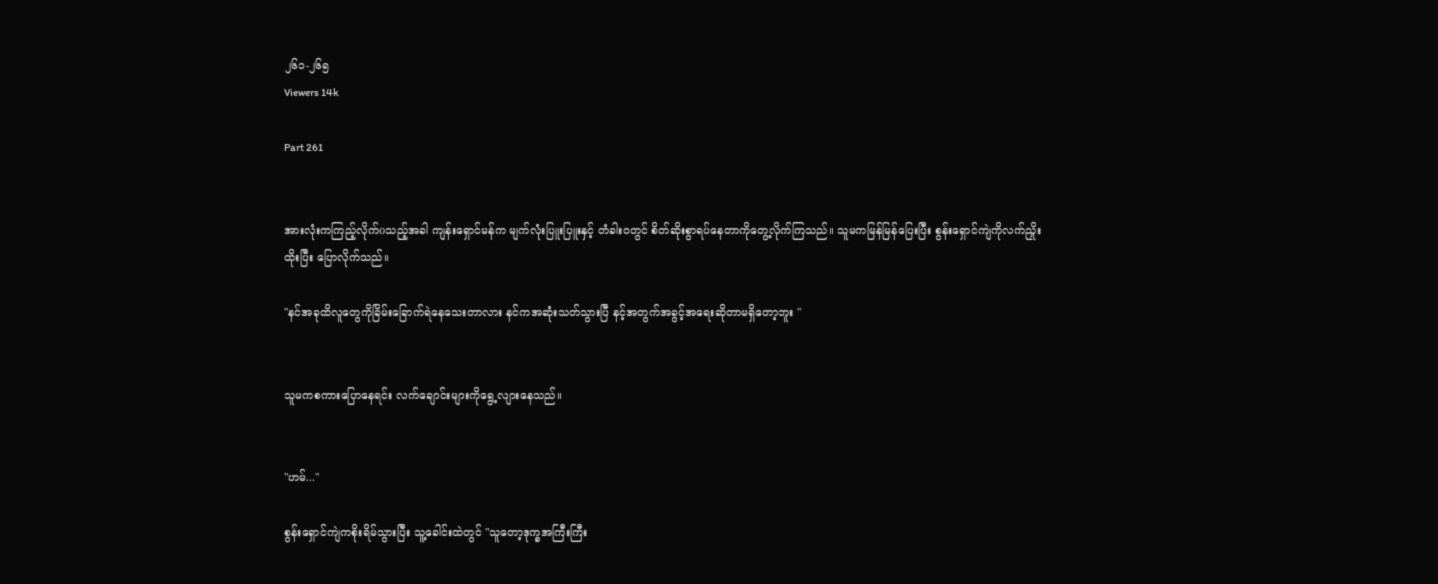၂၆၁-၂၆၅
Viewers 14k

Part 261


အားလုံးကကြည့်လိုက်oသည့်အခါ ကျန်းရှောင်မန်က မျက်လုံးပြူးပြူးနှင့် တံခါးဝတွင် စိတ်ဆိုးစွာရပ်နေတာကိုတွေ့လိုက်ကြသည်။ သူမကမြန်မြန်ပြေးပြီး စွန်းရှောင်ကျဲကိုလက်ညှိုးထိုးပြီး ပြောလိုက်သည်။

"နင်အခုထိလူတွေကိုခြိမ်းခြောက်ရဲနေသေးတာလား နင်ကအဆုံးသတ်သွားပြီ နင့်အတွက်အခွင့်အရေးဆိုတာမရှိတော့ဘူး "


သူမကစကားပြောနေရင်း လက်ချောင်းများကိုရွေ့လျားနေသည်။


"ဟမ်..."

စွန်းရှောင်ကျဲကစိုးရိမ်သွားပြီး သူ့ခေါင်းထဲတွင် "သူတော့ဒုက္ခအကြီးကြီး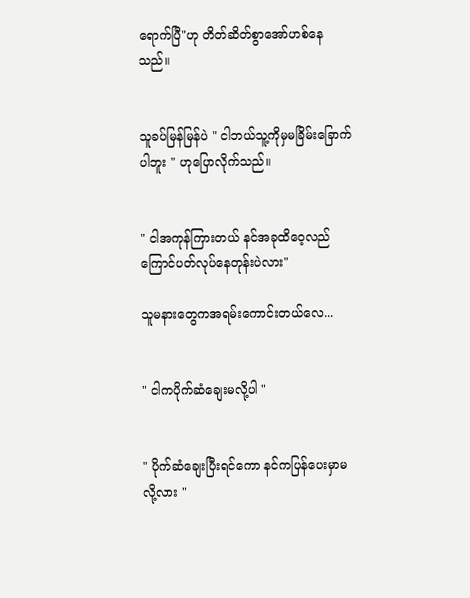ရောက်ပြီ"ဟု တိတ်ဆိတ်စွာအော်ဟစ်နေသည်။


သူခပ်မြန်မြန်ပဲ " ငါဘယ်သူ့ကိုမှမခြိမ်းခြောက်ပါဘူး " ဟုပြောလိုက်သည်။


" ငါအကုန်ကြားတယ် နင်အခုထိဝေ့လည်ကြောင်ပတ်လုပ်နေတုန်းပဲလား"

သူမနားတွေကအရမ်းကောင်းတယ်လေ...


" ငါကပိုက်ဆံချေးမလို့ပါ "


" ပိုက်ဆံချေးပြီးရင်ကော နင်ကပြန်ပေးမှာမလို့လား "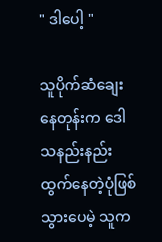" ဒါပေါ့ "

သူပိုက်ဆံချေးနေတုန်းက ဒေါသနည်းနည်းထွက်နေတဲ့ပုံဖြစ်သွားပေမဲ့ သူက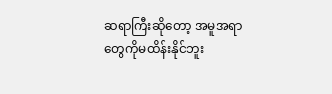ဆရာကြီးဆိုတော့ အမူအရာတွေကိုမထိန်းနိုင်ဘူး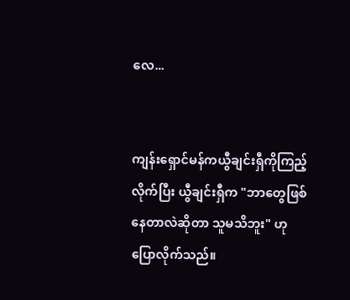လေ...


ကျန်းရှောင်မန်ကယွီချင်းရှီကိုကြည့်လိုက်ပြီး ယွီချင်းရှီက "ဘာတွေဖြစ်နေတာလဲဆိုတာ သူမသိဘူး" ဟု ပြောလိုက်သည်။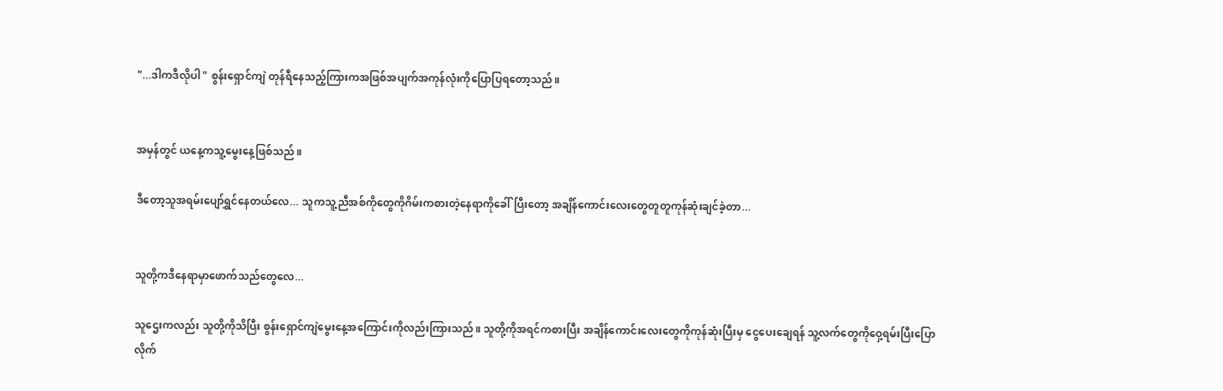"...ဒါကဒီလိုပါ " စွန်းရှောင်ကျဲ တုန်ရီနေသည့်ကြားကအဖြစ်အပျက်အကုန်လုံးကိုပြောပြရတော့သည်။


အမှန်တွင် ယနေ့ကသူ့မွေးနေ့ဖြစ်သည်။

ဒီတော့သူအရမ်းပျော်ရွှင်နေတယ်လေ... သူကသူ့ညီအစ်ကိုတွေကိုဂိမ်းကစားတဲ့နေရာကိုခေါ်ပြီးတော့ အချိန်ကောင်းလေးတွေတူတူကုန်ဆုံးချင်ခဲ့တာ...


သူတို့ကဒီနေရာမှာဖောက်သည်တွေလေ...

သူဌေးကလည်း သူတို့ကိုသိပြီး စွန်းရှောင်ကျဲမွေးနေ့အကြောင်းကိုလည်းကြားသည်။ သူတို့ကိုအရင်ကစားပြီး အချိန်ကောင်းလေးတွေကိုကုန်ဆုံးပြီးမှ ငွေပေးချေရန် သူ့လက်တွေကိုဝှေ့ရမ်းပြီးပြောလိုက်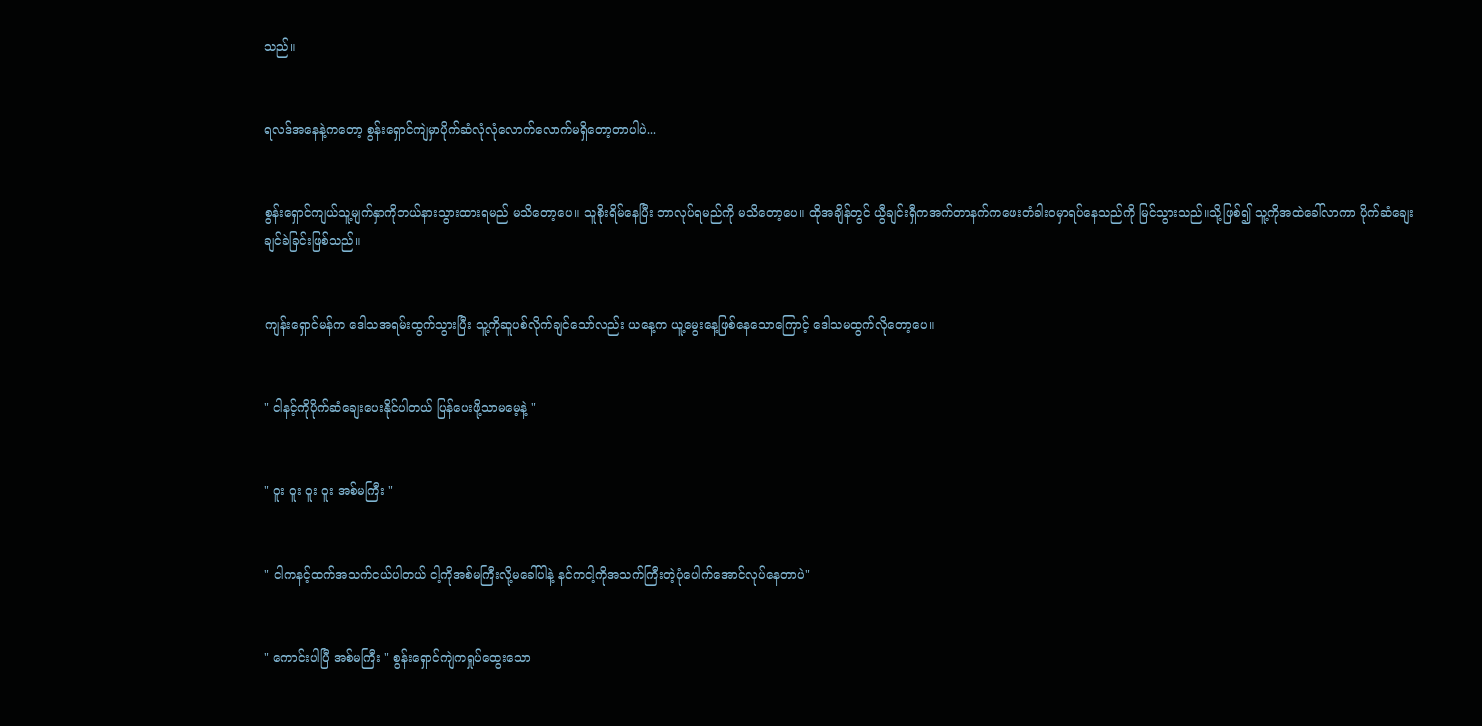သည်။


ရလဒ်အနေနဲ့ကတော့ စွန်းရှောင်ကျဲမှာပိုက်ဆံလုံလုံလောက်လောက်မရှိတော့တာပါပဲ...


စွန်းရှောင်ကျယ်သူ့မျက်နှာကိုဘယ်နားသွားထားရမည် မသိတော့ပေ။ သူစိုးရိမ်နေပြီး ဘာလုပ်ရမည်ကို မသိတော့‌ပေ။ ထိုအချိန်တွင် ယွီချင်းရှီကအက်တာနက်ကဖေးတံခါးဝမှာရပ်နေသည်ကို မြင်သွားသည်။သို့ဖြစ်၍ သူ့ကိုအထဲခေါ်လာကာ ပိုက်ဆံချေးချင်ခဲခြင်းဖြစ်သည်။


ကျန်းရှောင်မန်က ဒေါသအရမ်းထွက်သွားပြီး သူ့ကိုဆူပစ်လိုက်ချင်သော်လည်း ယနေ့က ယူ့မွေးနေ့ဖြစ်နေသောကြောင့် ဒေါသမထွက်လိုတော့ပေ။


" ငါနင့်ကိုပိုက်ဆံချေးပေးနိုင်ပါတယ် ပြန်ပေးဖို့သာမမေ့နဲ့ "


" ဝူး ဝူး ဝူး ဝူး အစ်မကြီး "


" ငါကနင့်ထက်အသက်ငယ်ပါတယ် ငါ့ကိုအစ်မကြီးလို့မခေါ်ပါနဲ့ နင်ကငါ့ကိုအသက်ကြီးတဲ့ပုံပေါက်အောင်လုပ်နေတာပဲ"


" ကောင်းပါပြီ အစ်မကြီး " စွန်းရှောင်ကျဲကရှုပ်ထွေးသော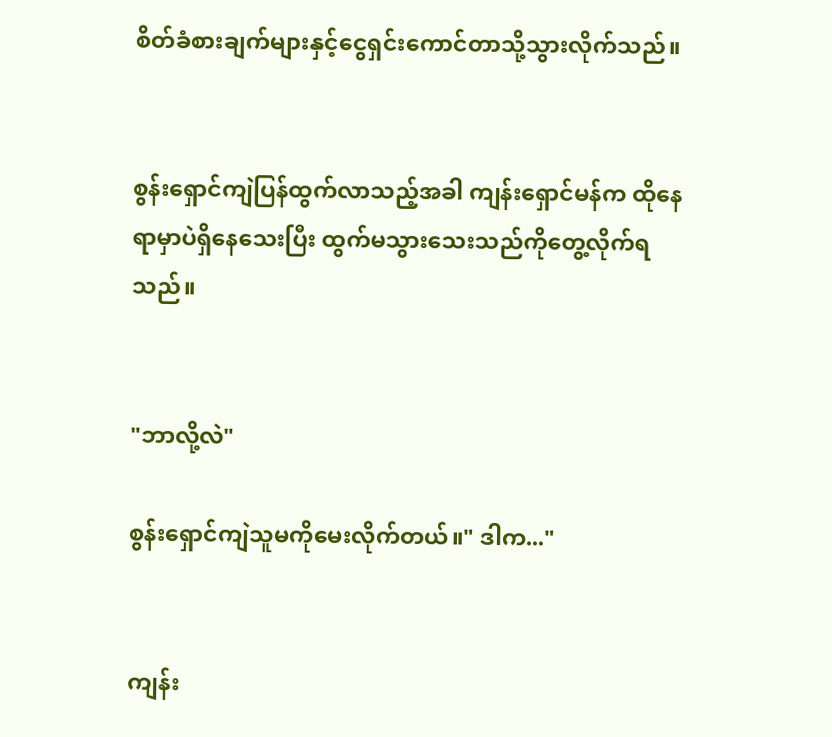စိတ်ခံစားချက်များနှင့်ငွေရှင်းကောင်တာသို့သွားလိုက်သည်။


စွန်းရှောင်ကျဲပြန်ထွက်လာသည့်အခါ ကျန်းရှောင်မန်က ထိုနေရာမှာပဲရှိနေသေးပြီး ထွက်မသွားသေးသည်ကို‌တွေ့လိုက်ရသည်။


"ဘာလို့လဲ"

စွန်းရှောင်ကျဲသူမကိုမေးလိုက်တယ်။" ဒါက..."


ကျန်း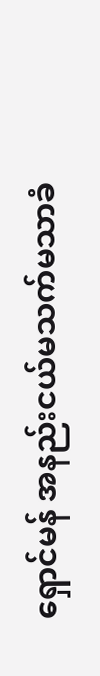ရှောင်မန် အနည်းငယ်မသက်မသာခံ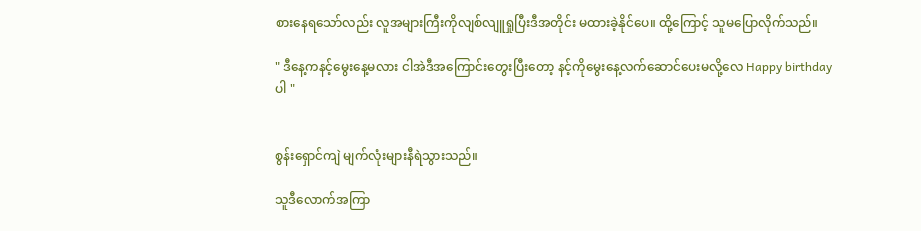စားနေရသော်လည်း လူအများကြီးကိုလျစ်လျူရှုပြီးဒီအတိုင်း မထားခဲ့နိုင်ပေ။ ထို့ကြောင့် သူမပြောလိုက်သည်။

" ဒီနေ့ကနင့်မွေးနေ့မလား ငါအဲဒီအကြောင်းတွေးပြီးတော့ နင့်ကိုမွေးနေ့လက်ဆောင်ပေးမလို့လေ Happy birthday ပါ "


စွန်းရှောင်ကျဲ မျက်လုံးများနီရဲသွားသည်။

သူဒီလောက်အကြာ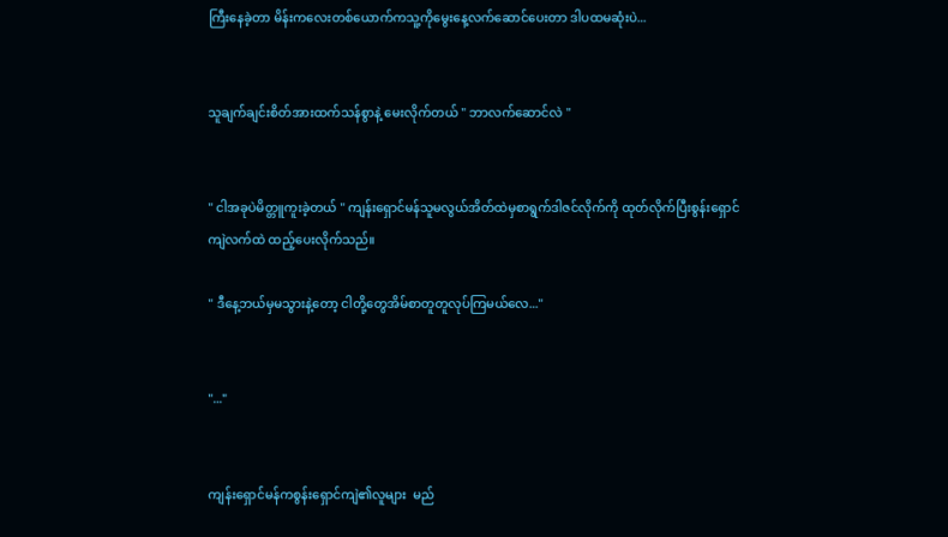ကြီးနေခဲ့တာ မိန်းကလေးတစ်ယောက်ကသူ့ကိုမွေးနေ့လက်ဆောင်ပေးတာ ဒါပထမဆုံးပဲ...


သူချက်ချင်းစိတ်အားထက်သန်စွာနဲ့ မေးလိုက်တယ် " ဘာလက်ဆောင်လဲ "


" ငါအခုပဲမိတ္တူကူးခဲ့တယ် " ကျန်းရှောင်မန်သူမလွယ်အိတ်ထဲမှစာရွက်ဒါဇင်လိုက်ကို ထုတ်လိုက်ပြီးစွန်းရှောင်ကျဲလက်ထဲ ထည့်ပေးလိုက်သည်။

" ဒီနေ့ဘယ်မှမသွားနဲ့တော့ ငါတို့တွေအိမ်စာတူတူလုပ်ကြမယ်လေ..."


"..."


ကျန်းရှောင်မန်ကစွန်းရှောင်ကျဲ၏လူများ  မည်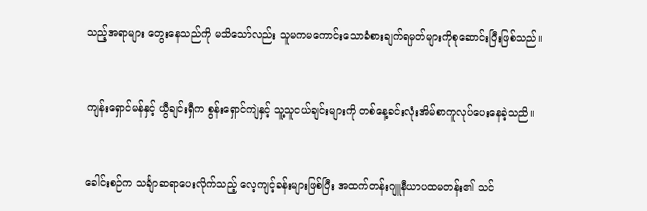သည့်အရာများ တွေးနေသည်ကို မသိသော်လည်း သူမကမကောင်းသောခံစားချက်ရမှတ်များကိုစုဆောင်းပြီးဖြစ်သည်။


ကျန်းရှောင်မန်နှင့် ယွီချင်းရှီက စွန်းရှောင်ကျဲနှင့် သူ့သူငယ်ချင်းများကို တစ်နေ့ခင်းလုံးအိမ်စာကူလုပ်ပေးနေခဲ့သညိ။


ခေါင်းစဉ်က သင်္ချာဆရာပေးလိုက်သည့် လေ့ကျင့်ခန်းများဖြစ်ပြီး အထက်တန်းဂျူနီယာပထမတန်း၏ သင်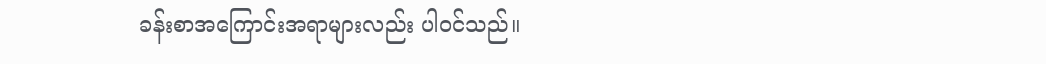ခန်းစာအကြောင်းအရာများလည်း ပါဝင်သည်။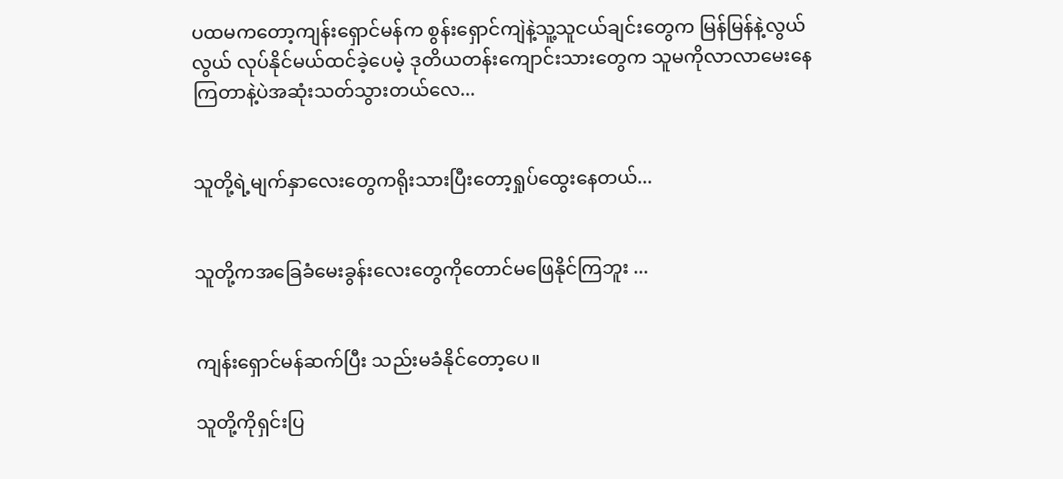ပထမကတော့ကျန်းရှောင်မန်က စွန်းရှောင်ကျဲနဲ့သူ့သူငယ်ချင်းတွေက မြန်မြန်နဲ့လွယ်လွယ် လုပ်နိုင်မယ်ထင်ခဲ့ပေမဲ့ ဒုတိယတန်းကျောင်းသားတွေက သူမကိုလာလာမေးနေကြတာနဲ့ပဲအဆုံးသတ်သွားတယ်လေ...


သူတို့ရဲ့မျက်နှာလေးတွေကရိုးသားပြီးတော့ရှုပ်ထွေးနေတယ်...


သူတို့ကအခြေခံမေးခွန်းလေးတွေကိုတောင်မဖြေနိုင်ကြဘူး ...


ကျန်းရှောင်မန်ဆက်ပြီး သည်းမခံနိုင်တော့ပေ။

သူတို့ကိုရှင်းပြ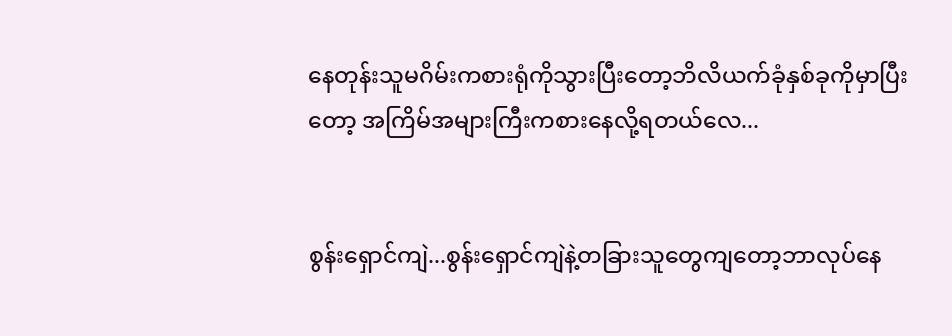နေတုန်းသူမဂိမ်းကစားရုံကိုသွားပြီးတော့ဘိလိယက်ခုံနှစ်ခုကိုမှာပြီးတော့ အကြိမ်အများကြီးကစားနေလို့ရတယ်လေ...


စွန်းရှောင်ကျဲ...စွန်းရှောင်ကျဲနဲ့တခြားသူတွေကျတော့ဘာလုပ်နေ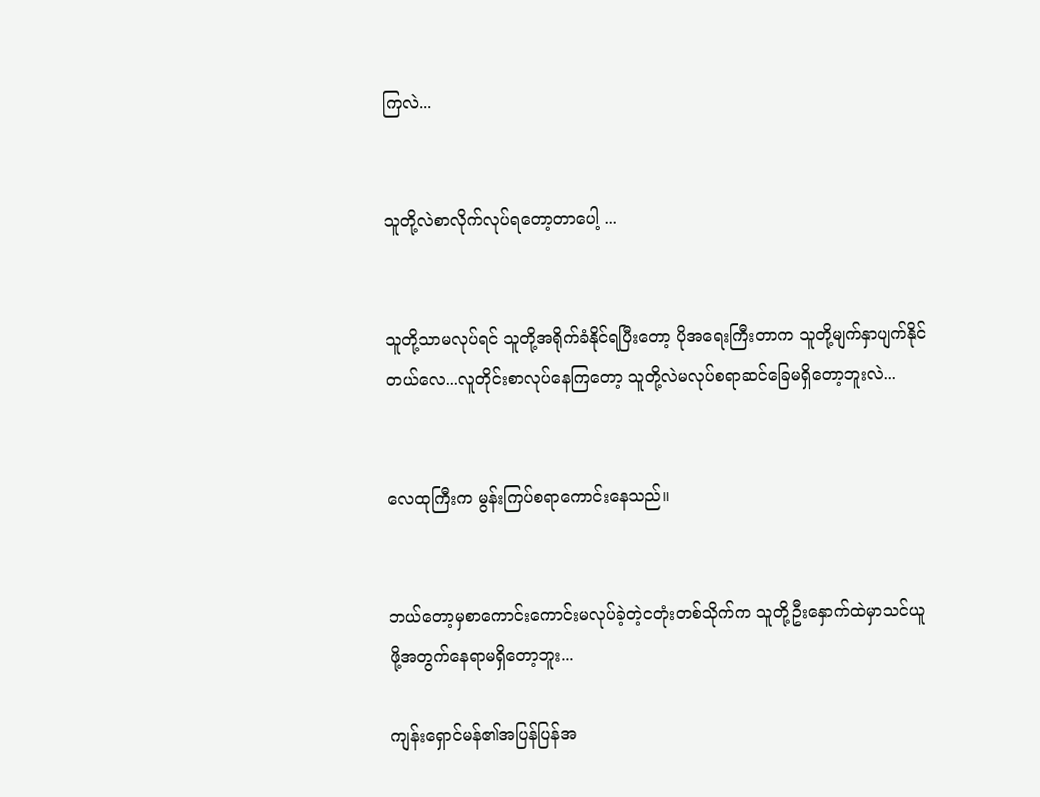ကြလဲ...


သူတို့လဲစာလိုက်လုပ်ရတော့တာပေါ့ ...


သူတို့သာမလုပ်ရင် သူတို့အရိုက်ခံနိုင်ရပြီးတော့ ပိုအရေးကြီးတာက သူတို့မျက်နှာပျက်နိုင်တယ်လေ...လူတိုင်းစာလုပ်နေကြတော့ သူတို့လဲမလုပ်စရာဆင်ခြေမရှိတော့ဘူးလဲ...


လေထုကြီးက မွန်းကြပ်စရာကောင်းနေသည်။


ဘယ်တော့မှစာကောင်းကောင်းမလုပ်ခဲ့တဲ့ငတုံးတစ်သိုက်က သူတို့ဦးနှောက်ထဲမှာသင်ယူဖို့အတွက်နေရာမရှိတော့ဘူး...

ကျန်းရှောင်မန်၏အပြန်ပြန်အ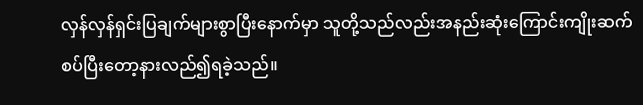လှန်လှန်ရှင်းပြချက်များစွာပြီးနောက်မှာ သူတို့သည်လည်းအနည်းဆုံးကြောင်းကျိုးဆက်စပ်ပြီးတော့နားလည်၍ရခဲ့သည်။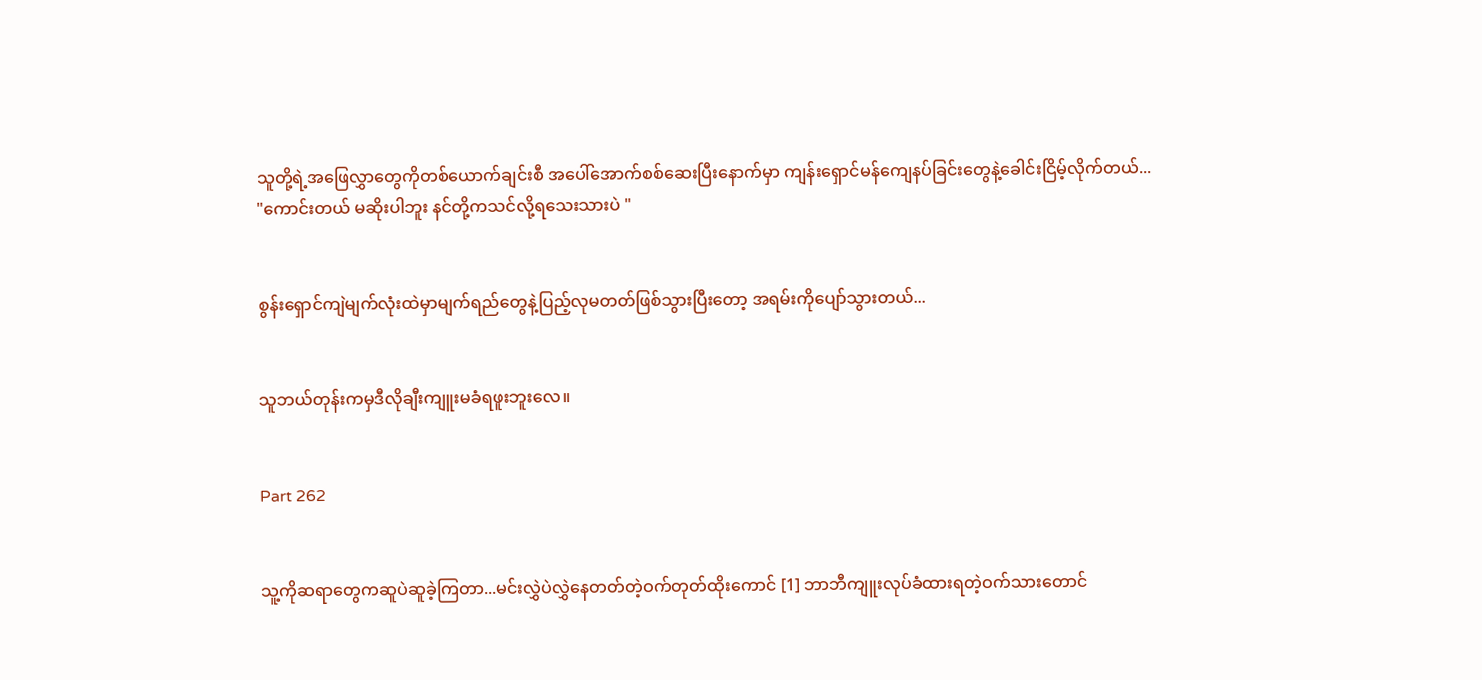သူတို့ရဲ့အဖြေလွှာတွေကိုတစ်ယောက်ချင်းစီ အပေါ်အောက်စစ်ဆေးပြီးနောက်မှာ ကျန်းရှောင်မန်ကျေနပ်ခြင်းတွေနဲ့ခေါင်းငြိမ့်လိုက်တယ်... "ကောင်းတယ် မဆိုးပါဘူး နင်တို့ကသင်လို့ရသေးသားပဲ "


စွန်းရှောင်ကျဲမျက်လုံးထဲမှာမျက်ရည်တွေနဲ့ပြည့်လုမတတ်ဖြစ်သွားပြီးတော့ အရမ်းကိုပျော်သွားတယ်...


သူဘယ်တုန်းကမှဒီလိုချီးကျူးမခံရဖူးဘူးလေ။


Part 262


သူ့ကိုဆရာတွေကဆူပဲဆူခဲ့ကြတာ...မင်းလွှဲပဲလွှဲနေတတ်တဲ့ဝက်တုတ်ထိုးကောင် [1] ဘာဘီကျူးလုပ်ခံထားရတဲ့ဝက်သားတောင်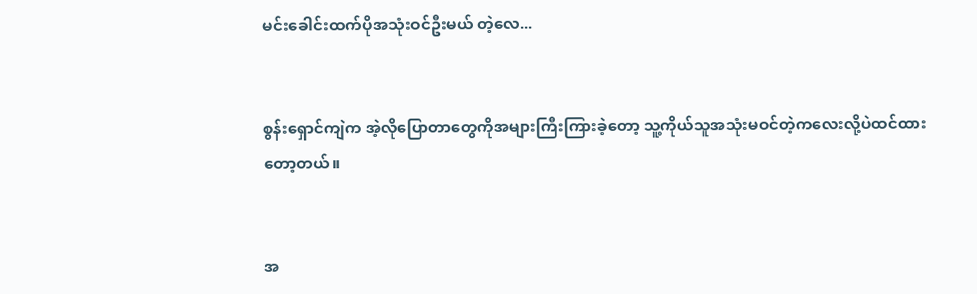မင်းခေါင်းထက်ပိုအသုံးဝင်ဦးမယ် တဲ့လေ...


စွန်းရှောင်ကျဲက အဲ့လိုပြောတာတွေကိုအများကြီးကြားခဲ့တော့ သူ့ကိုယ်သူအသုံးမဝင်တဲ့ကလေးလို့ပဲထင်ထားတော့တယ်။


အ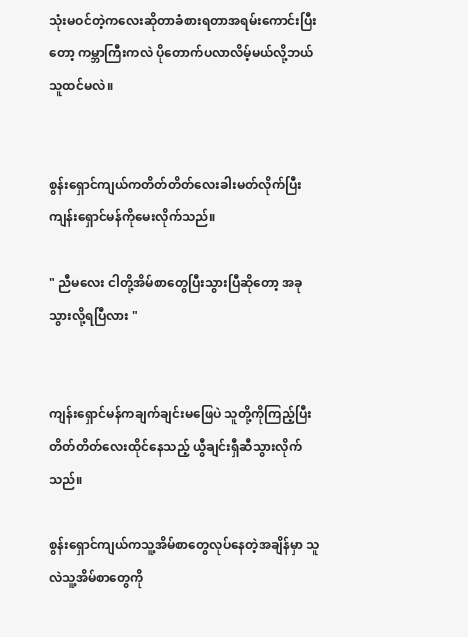သုံးမဝင်တဲ့ကလေးဆိုတာခံစားရတာအရမ်းကောင်းပြီးတော့ ကမ္ဘာကြီးကလဲ ပိုတောက်ပလာလိမ့်မယ်လို့ဘယ်သူထင်မလဲ။


စွန်းရှောင်ကျယ်ကတိတ်တိတ်လေးခါးမတ်လိုက်ပြီး ကျန်းရှောင်မန်ကိုမေးလိုက်သည်။

" ညီမလေး ငါတို့အိမ်စာတွေပြီးသွားပြီဆိုတော့ အခုသွားလို့ရပြီလား "


ကျန်းရှောင်မန်ကချက်ချင်းမဖြေပဲ သူတို့ကိုကြည့်ပြီး တိတ်တိတ်လေးထိုင်နေသည့် ယွီချင်းရှီဆီသွားလိုက်သည်။

စွန်းရှောင်ကျယ်ကသူ့အိမ်စာတွေလုပ်နေတဲ့အချိန်မှာ သူလဲသူ့အိမ်စာတွေကို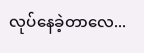လုပ်နေခဲ့တာလေ...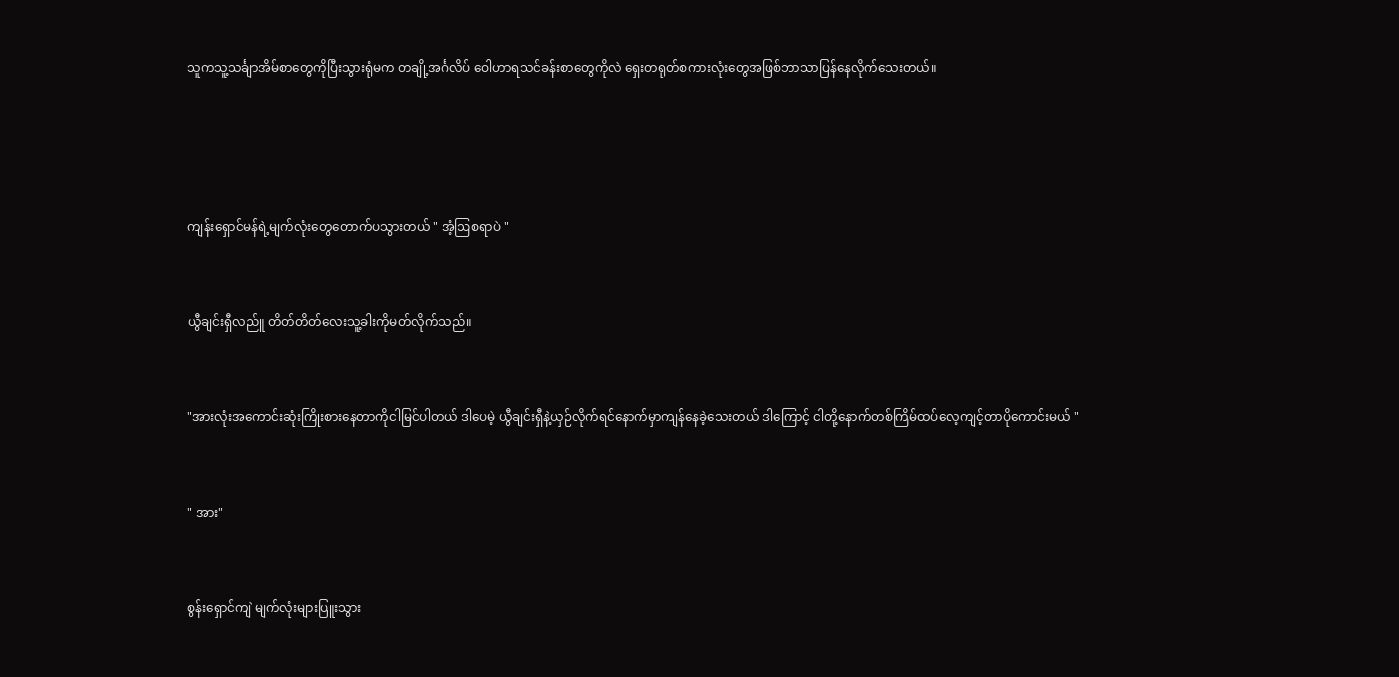သူကသူ့သင်္ချာအိမ်စာတွေကိုပြီးသွားရုံမက တချို့အင်္ဂလိပ် ဝေါဟာရသင်ခန်းစာတွေကိုလဲ ရှေးတရုတ်စကားလုံးတွေအဖြစ်ဘာသာပြန်နေလိုက်သေးတယ်။




ကျန်းရှောင်မန်ရဲ့မျက်လုံးတွေတောက်ပသွားတယ် " အံ့ဩစရာပဲ "


ယွီချင်းရှီလည်ူ တိတ်တိတ်လေးသူ့ခါးကိုမတ်လိုက်သည်။


"အားလုံးအကောင်းဆုံးကြိုးစားနေတာကိုငါမြင်ပါတယ် ဒါပေမဲ့ ယွီချင်းရှီနဲ့ယှဉ်လိုက်ရင်နောက်မှာကျန်နေခဲ့သေးတယ် ဒါကြောင့် ငါတို့နောက်တစ်ကြိမ်ထပ်လေ့ကျင့်တာပိုကောင်းမယ် "


" အား"


စွန်းရှောင်ကျဲ မျက်လုံးများပြူးသွား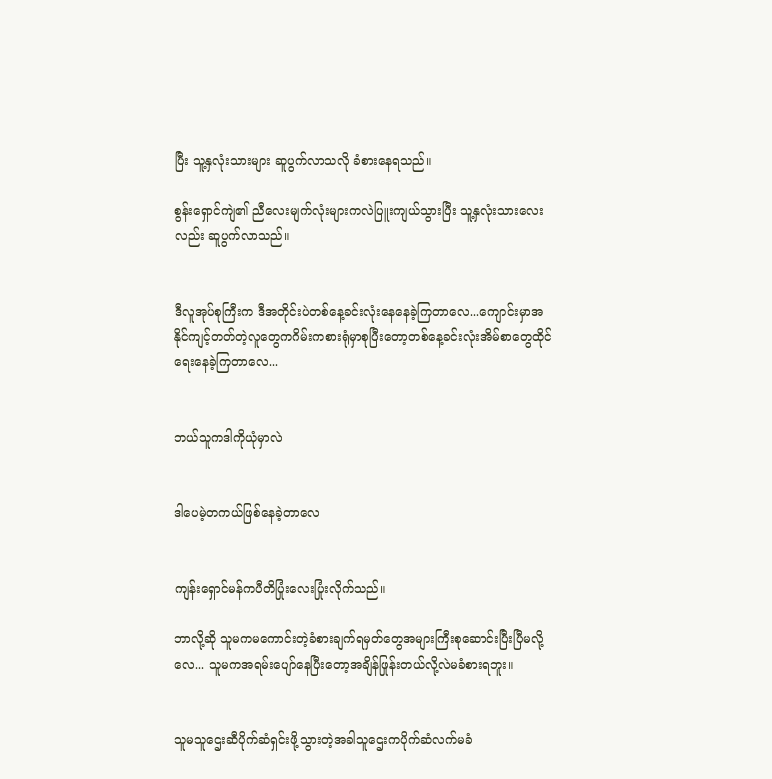ပြီး သူ့နှလုံးသားများ ဆူပွက်လာသလို ခံစားနေရသည်။

စွန်းရှောင်ကျဲ၏ ညီလေး‌မျက်လုံးများကလဲပြူးကျယ်သွားပြီး သူ့နှလုံးသားလေးလည်း ဆူပွက်လာသည်။


ဒီလူအုပ်စုကြီးက ဒီအတိုင်းပဲတစ်နေ့ခင်းလုံးနေနေခဲ့ကြတာလေ...ကျောင်းမှာအနိုင်ကျင့်တတ်တဲ့လူတွေကဂိမ်းကစားရုံမှာစုပြီးတော့တစ်နေ့ခင်းလုံးအိမ်စာတွေထိုင်ရေးနေခဲ့ကြတာလေ...


ဘယ်သူကဒါကိုယုံမှာလဲ


ဒါပေမဲ့တကယ်ဖြစ်နေခဲ့တာလေ


ကျန်းရှောင်မန်ကပီတိပြုံးလေးပြုံးလိုက်သည်။

ဘာလို့ဆို သူမကမကောင်းတဲ့ခံစားချက်ရမှတ်တွေအများကြီးစုဆောင်းပြီးပြီမလို့လေ... သူမကအရမ်းပျော်နေပြီးတော့အချိန်ဖြုန်းတယ်လို့လဲမခံစားရဘူး။


သူမသူဌေးဆီပိုက်ဆံရှင်းဖို့သွားတဲ့အခါသူဌေးကပိုက်ဆံလက်မခံ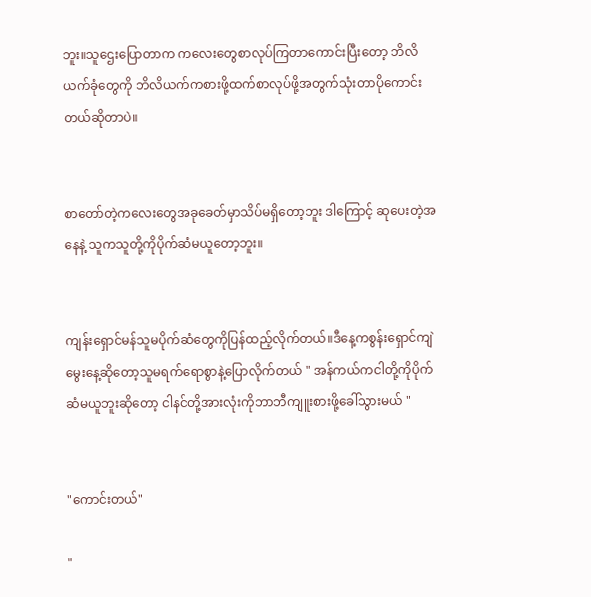ဘူး။သူဌေးပြောတာက ကလေးတွေစာလုပ်‌ကြတာကောင်းပြီးတော့ ဘိလိယက်ခုံတွေကို ဘိလိယက်ကစားဖို့ထက်စာလုပ်ဖို့အတွက်သုံးတာပိုကောင်းတယ်ဆိုတာပဲ။


စာတော်တဲ့ကလေးတွေအခုခေတ်မှာသိပ်မရှိတော့ဘူး ဒါကြောင့် ဆုပေးတဲ့အနေနဲ့ သူကသူတို့ကိုပိုက်ဆံမယူတော့ဘူး။


ကျန်းရှောင်မန်သူမပိုက်ဆံတွေကိုပြန်ထည့်လိုက်တယ်။ဒီနေ့ကစွန်းရှောင်ကျဲ မွေးနေ့ဆိုတော့သူမရက်ရောစွာနဲ့ပြောလိုက်တယ် " အန်ကယ်ကငါတို့ကိုပိုက်ဆံမယူဘူးဆိုတော့ ငါနင်တို့အားလုံးကိုဘာဘီကျူးစားဖို့ခေါ်သွားမယ် "


"ကောင်းတယ်"

"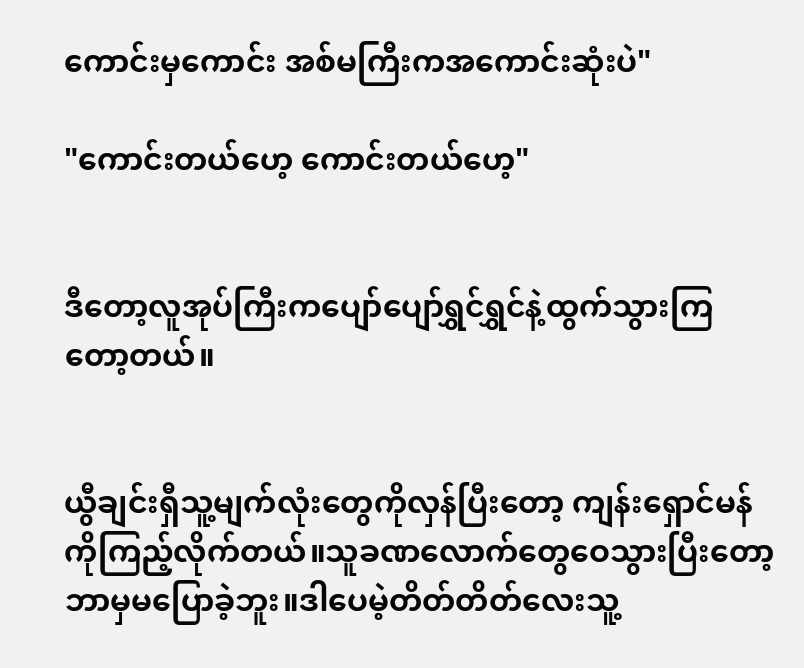ကောင်းမှကောင်း အစ်မကြီးကအကောင်းဆုံးပဲ"

"ကောင်းတယ်ဟေ့ ကောင်းတယ်ဟေ့"


ဒီတော့လူအုပ်ကြီးကပျော်ပျော်ရွှင်ရွှင်နဲ့ထွက်သွားကြတော့တယ်။


ယွီချင်းရှီသူ့မျက်လုံးတွေကိုလှန်ပြီးတော့ ကျန်းရှောင်မန်ကိုကြည့်လိုက်တယ်။သူခဏလောက်တွေဝေသွားပြီးတော့ဘာမှမပြောခဲ့ဘူး။ဒါပေမဲ့တိတ်တိတ်လေးသူ့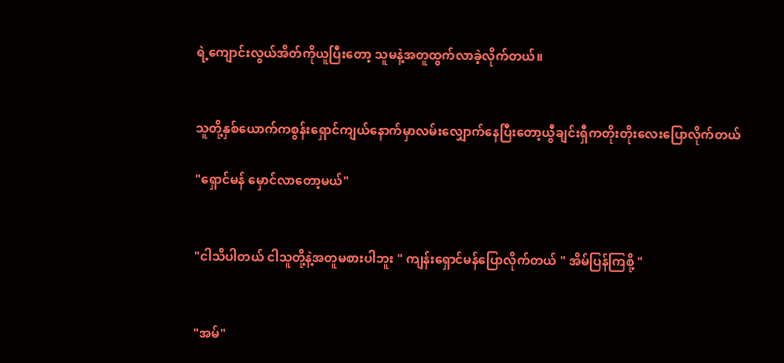ရဲ့ကျောင်းလွယ်အိတ်ကိုယူပြီးတော့ သူမနဲ့အတူထွက်လာခဲ့လိုက်တယ်။


သူတို့နှစ်ယောက်ကစွန်းရှောင်ကျယ်နောက်မှာလမ်းလျှောက်နေပြီးတော့ယွီချင်းရှီကတိုးတိုးလေးပြောလိုက်တယ်

"ရှောင်မန် မှောင်‌လာတော့မယ်"


"ငါသိပါတယ် ငါသူတို့နဲ့အတူမစားပါဘူး " ကျန်းရှောင်မန်ပြောလိုက်တယ် " အိမ်ပြန်ကြစို့ "


"အမ်"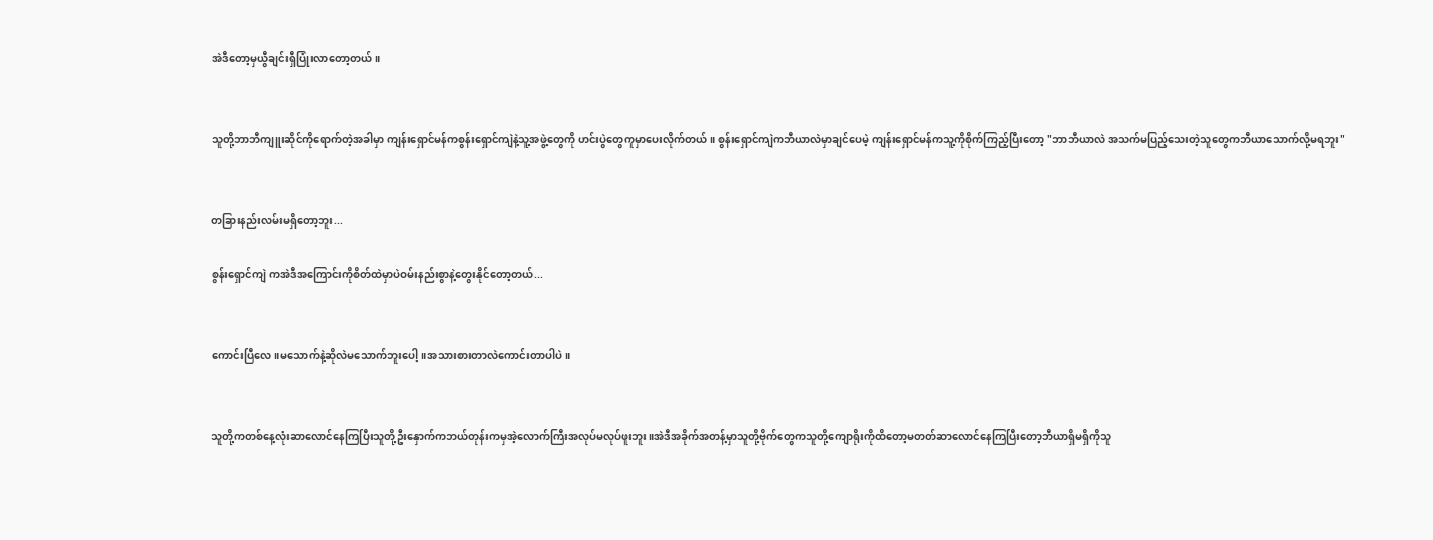အဲဒီတော့မှယွီချင်းရှီပြုံးလာတော့တယ်။


သူတို့ဘာဘီကျူးဆိုင်ကိုရောက်တဲ့အခါမှာ ကျန်းရှောင်မန်ကစွန်းရှောင်ကျဲနဲ့သူ့အဖွဲ့တွေကို ဟင်းပွဲ‌တွေကူမှာပေးလိုက်တယ်။ စွန်းရှောင်ကျဲကဘီယာလဲမှာချင်ပေမဲ့ ကျန်းရှောင်မန်ကသူ့ကိုစိုက်ကြည့်ပြီးတော့ "ဘာဘီယာလဲ အသက်မပြည့်သေးတဲ့သူတွေကဘီယာသောက်လို့မရဘူး"


တခြားနည်းလမ်းမရှိတော့ဘူး...

စွန်းရှောင်ကျဲ ကအဲဒီအကြောင်းကိုစိတ်ထဲမှာပဲဝမ်းနည်းစွာနဲ့တွေးနိုင်တော့တယ်...


ကောင်းပြီလေ။မသောက်နဲ့ဆိုလဲမသောက်ဘူးပေါ့။အသားစားတာလဲကောင်းတာပါပဲ။


သူတို့ကတစ်နေ့လုံးဆာလောင်နေကြပြီးသူတို့ဦးနှောက်ကဘယ်တုန်းကမှအဲ့လောက်ကြီးအလုပ်မလုပ်ဖူးဘူး။အဲဒီအခိုက်အတန့်မှာသူတို့ဗိုက်တွေကသူတို့ကျောရိုးကိုထိတော့မတတ်ဆာလောင်နေကြပြီးတော့ဘီယာရှိမရှိကိုသူ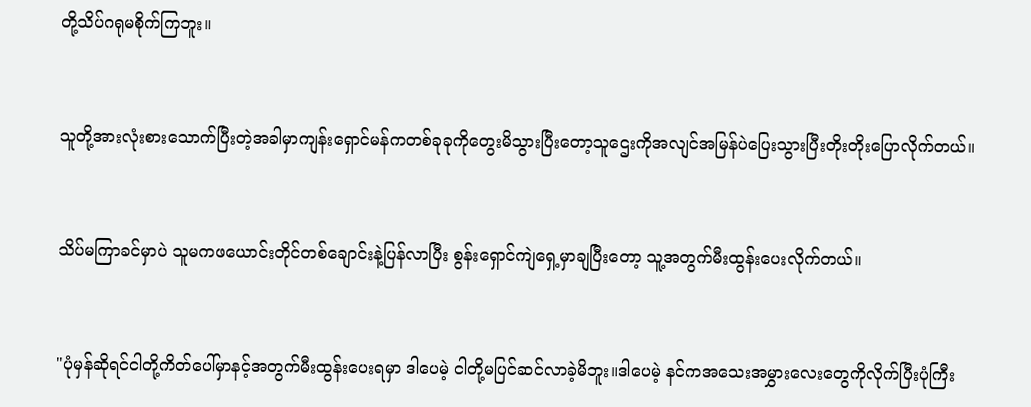တို့သိပ်ဂရုမစိုက်ကြဘူး။


သူတို့အားလုံးစားသောက်ပြီးတဲ့အခါမှာကျန်းရှောင်မန်ကတစ်ခုခုကိုတွေးမိသွားပြီးတော့သူဌေးကိုအလျင်အမြန်ပဲပြေးသွားပြီးတိုးတိုးပြောလိုက်တယ်။


သိပ်မကြာခင်မှာပဲ သူမကဖယောင်းတိုင်တစ်ချောင်းနဲ့ပြန်လာပြီး စွန်းရှောင်ကျဲရှေ့မှာချပြီးတော့ သူ့အတွက်မီးထွန်းပေးလိုက်တယ်။


"ပုံမှန်ဆိုရင်ငါတို့ကိတ်ပေါ်မှာနင့်အတွက်မီးထွန်းပေးရမှာ ဒါပေမဲ့ ငါတို့မပြင်ဆင်လာခဲ့မိဘူး။ဒါပေမဲ့ နင်ကအသေးအမွှားလေးတွေကိုလိုက်ပြီးပုံကြီး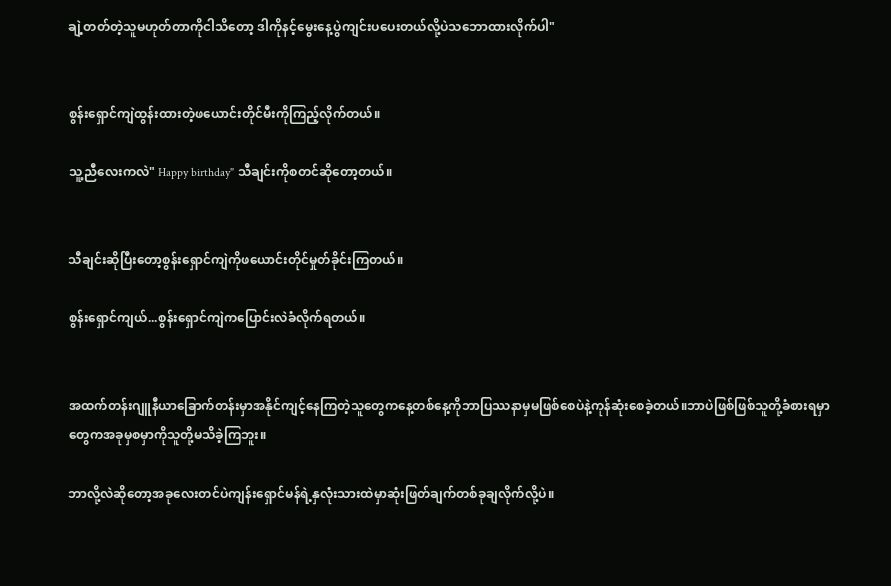ချဲ့တတ်တဲ့သူမဟုတ်တာကိုငါသိတော့ ဒါကို‌နင့်မွေးနေ့ပွဲကျင်းပပေးတယ်လို့ပဲသဘောထားလိုက်ပါ"


စွန်းရှောင်ကျဲထွန်းထားတဲ့ဖယောင်းတိုင်မီးကိုကြည့်လိုက်တယ်။

သူ့ညီလေးကလဲ" Happy birthday" သီချင်းကိုစတင်ဆိုတော့တယ်။


သီချင်းဆိုပြီးတော့စွန်းရှောင်ကျဲကိုဖယောင်းတိုင်မှုတ်ခိုင်းကြတယ်။

စွန်းရှောင်ကျယ်...စွန်းရှောင်ကျဲကပြောင်းလဲခံလိုက်ရတယ်။


အထက်တန်းဂျူနီယာခြောက်တန်းမှာအနိုင်ကျင့်နေကြတဲ့သူတွေကနေ့တစ်နေ့ကိုဘာပြဿနာမှမဖြစ်စေပဲနဲ့ကုန်ဆုံးစေခဲ့တယ်။ဘာပဲဖြစ်ဖြစ်သူတို့ခံစားရမှာတွေကအခုမှစမှာကိုသူတို့မသိခဲ့ကြဘူး။

ဘာလို့လဲဆိုတော့အခုလေးတင်ပဲကျန်းရှောင်မန်ရဲ့နှလုံးသားထဲမှာဆုံးဖြတ်ချက်တစ်ခုချလိုက်လို့ပဲ။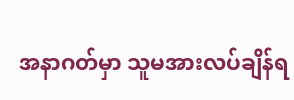အနာဂတ်မှာ သူမအားလပ်ချိန်ရ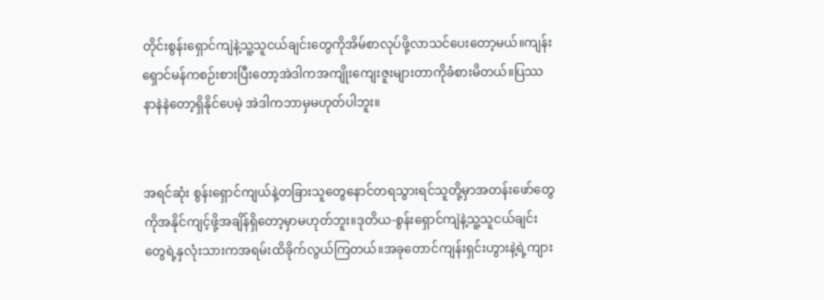တိုင်းစွန်းရှောင်ကျဲနဲ့သူ့သူငယ်ချင်းတွေကိုအိမ်စာလုပ်ဖို့လာသင်ပေးတော့မယ်။ကျန်းရှောင်မန်က‌စဉ်းစားပြီးတော့အဲဒါကအကျိုးကျေးဇူးများတာကိုခံစားမိတယ်။ပြဿနာနဲနဲတော့ရှိနိုင်ပေမဲ့ အဲဒါကဘာမှမဟုတ်ပါဘူး။


အရင်ဆုံး စွန်းရှောင်ကျယ်နဲ့တခြားသူတွေနောင်တရသွားရင်သူတို့မှာအတန်းဖော်တွေကိုအနိုင်ကျင့်ဖို့အချိန်ရှိတော့မှာမဟုတ်ဘူး။ဒုတိယ-စွန်းရှောင်ကျဲနဲ့သူ့သူငယ်ချင်းတွေရဲ့နှလုံးသားကအရမ်းထိခိုက်လွယ်ကြတယ်။အခုတောင်ကျန်းရှင်းဟွားနဲ့ရဲ့ကျား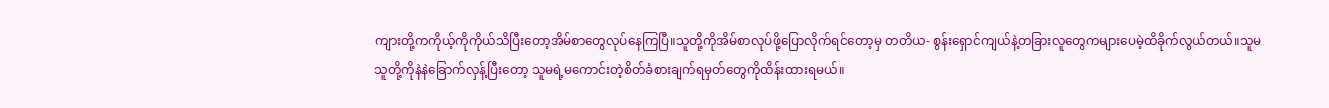ကျားတို့ကကိုယ့်ကိုကိုယ်သိပြီးတော့အိမ်စာတွေလုပ်နေကြပြီ။သူတို့ကိုအိမ်စာလုပ်ဖို့ပြောလိုက်ရင်တော့မှ တတိယ- စွန်းရှောင်ကျယ်နဲ့တခြားလူတွေကများပေမဲ့ထိခိုက်လွယ်တယ်။သူမသူတို့ကိုနဲနဲခြောက်လှန့်ပြီးတော့ သူမရဲ့မကောင်းတဲ့စိတ်ခံစားချက်ရမှတ်တွေကိုထိန်းထားရမယ်။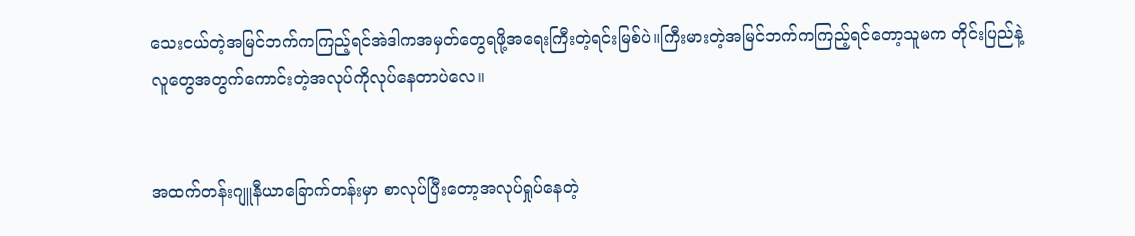သေးငယ်တဲ့အမြင်ဘက်ကကြည့်ရင်အဲဒါကအမှတ်တွေရဖို့အရေးကြီးတဲ့ရင်းမြစ်ပဲ။ကြီးမားတဲ့အမြင်ဘက်ကကြည့်ရင်တော့သူမက တိုင်းပြည်နဲ့လူတွေအတွက်ကောင်းတဲ့အလုပ်ကိုလုပ်နေတာပဲလေ။


အထက်တန်းဂျူနီယာခြောက်တန်းမှာ စာလုပ်ပြီးတော့အလုပ်ရှုပ်နေတဲ့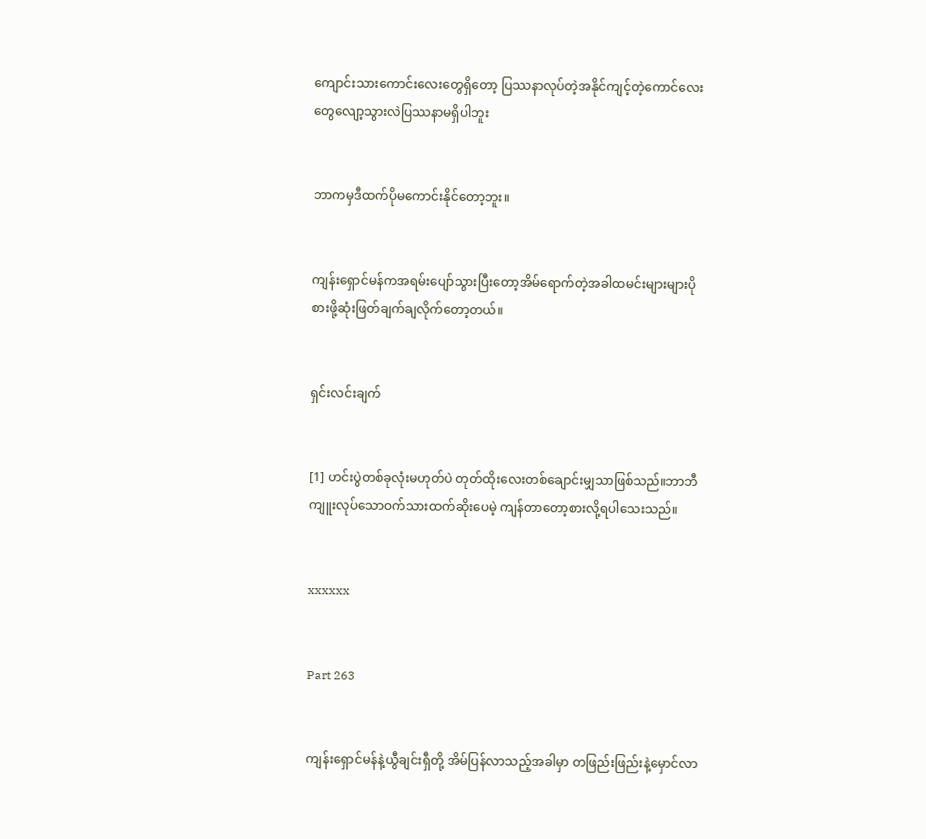ကျောင်းသားကောင်းလေးတွေရှိတော့ ပြဿနာလုပ်တဲ့အနိုင်ကျင့်တဲ့ကောင်လေးတွေလျော့သွားလဲပြဿနာမရှိပါဘူး


ဘာကမှဒီထက်ပိုမကောင်းနိုင်တော့ဘူး။


ကျန်းရှောင်မန်ကအရမ်းပျော်သွားပြီးတော့အိမ်ရောက်တဲ့အခါထမင်းများများပိုစားဖို့ဆုံးဖြတ်ချက်ချလိုက်တော့တယ်။


ရှင်းလင်းချက်


[1] ဟင်းပွဲတစ်ခုလုံးမဟုတ်ပဲ တုတ်ထိုးလေးတစ်ချောင်းမျှသာဖြစ်သည်။ဘာဘီကျူးလုပ်သောဝက်သားထက်ဆိုးပေမဲ့ ကျန်တာတော့စားလို့ရပါသေးသည်။


xxxxxx


Part 263


ကျန်းရှောင်မန်နဲ့ယွီချင်းရှီတို့ အိမ်ပြန်လာသည့်အခါမှာ တဖြည်းဖြည်းနဲ့မှောင်လာ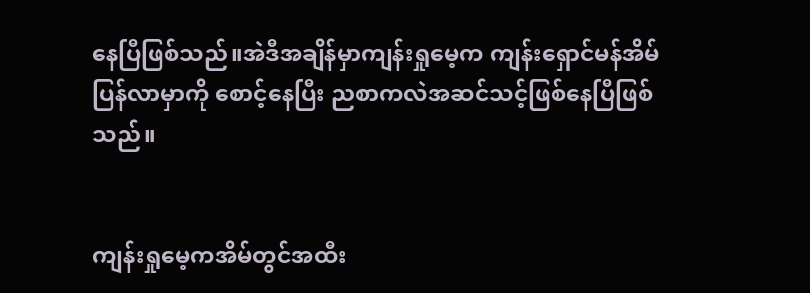နေပြီဖြစ်သည်။အဲဒီအချိန်မှာကျန်းရှုမေ့က ကျန်းရှောင်မန်အိမ်ပြန်လာမှာကို စောင့်နေပြီး ညစာကလဲအဆင်သင့်ဖြစ်နေပြီဖြစ်သည်။


ကျန်းရှုမေ့ကအိမ်တွင်အထီး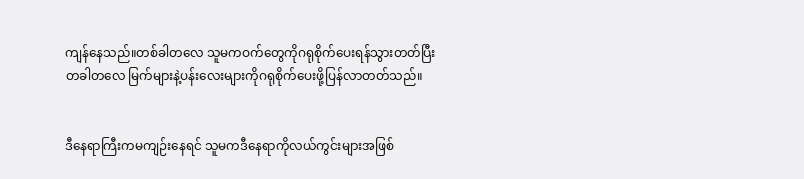ကျန်နေသည်။တစ်ခါတလေ သူမကဝက်တွေကိုဂရုစိုက်ပေးရန်သွားတတ်ပြီး တခါတလေ မြက်များနဲ့ပန်းလေးများကိုဂရုစိုက်ပေးဖို့ပြန်လာတတ်သည်။


ဒီနေရာကြီးကမကျဉ်းနေရင် သူမကဒီနေရာကိုလယ်ကွင်း‌များအဖြစ်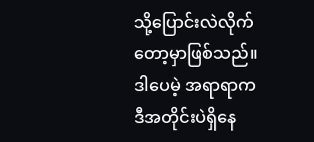သို့ပြောင်းလဲလိုက်တော့မှာဖြစ်သည်။ ဒါပေမဲ့ အရာရာကဒီအတိုင်းပဲရှိနေ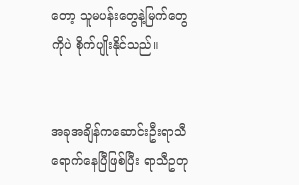တော့ သူမပန်းတွေနဲ့မြက်တွေကိုပဲ စိုက်ပျိုးနိုင်သည်။


အခုအချိန်ကဆောင်းဦးရာသီရောက်နေပြီဖြစ်ပြီး ရာသီဥတု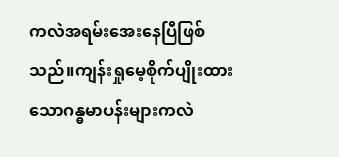ကလဲအရမ်းအေးနေပြီဖြစ်သည်။ကျန်းရှုမေ့စိုက်ပျိုးထားသောဂန္ဓမာပန်းများကလဲ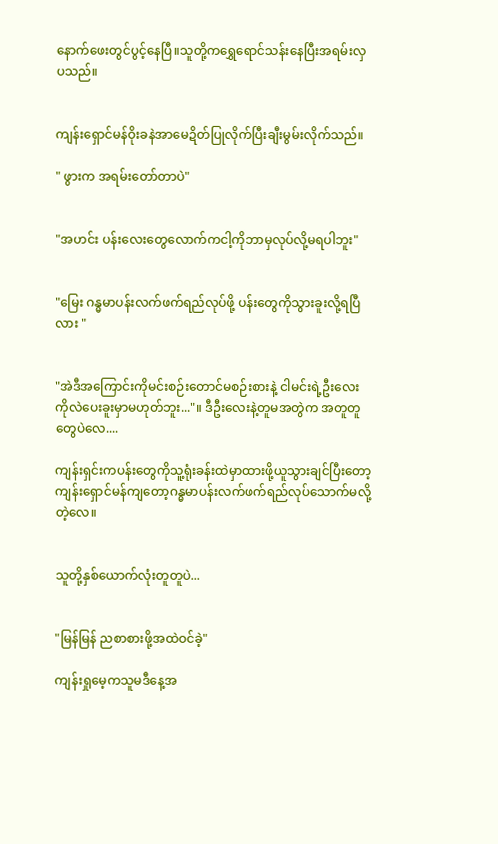နောက်ဖေးတွင်ပွင့်နေပြီ။သူတို့ကရွှေရောင်သန်းနေပြီးအရမ်းလှပသည်။


ကျန်းရှောင်မန်ဝိုးခနဲအာမေဍိတ်ပြုလိုက်ပြီးချီးမွမ်းလိုက်သည်။

" ဖွားက အရမ်းတော်တာပဲ"


"အဟင်း ပန်းလေးတွေလောက်ကငါ့ကိုဘာမှလုပ်လို့မရပါဘူး"


"မြေး ဂန္ဓမာပန်းလက်ဖက်ရည်လုပ်ဖို့ ပန်းတွေကိုသွားခူးလို့ရပြီလား "


"အဲဒီအကြောင်းကိုမင်းစဉ်းတောင်မစဉ်းစားနဲ့ ငါမင်းရဲ့ဦးလေးကိုလဲပေးခူးမှာမဟုတ်ဘူး..."။ ဒီဦးလေးနဲ့တူမအတွဲက အတူတူတွေပဲလေ....

ကျန်းရှင်းကပန်းတွေကိုသူ့ရုံးခန်းထဲမှာထားဖို့ယူသွားချင်ပြီးတော့ ကျန်းရှောင်မန်ကျတော့ဂန္ဓမာပန်းလက်ဖက်ရည်လုပ်သောက်မလို့တဲ့လေ။


သူတို့နှစ်ယောက်လုံးတူတူပဲ...


"မြန်မြန် ညစာစားဖို့အထဲဝင်ခဲ့"

ကျန်းရှုမေ့ကသူမဒီနေ့အ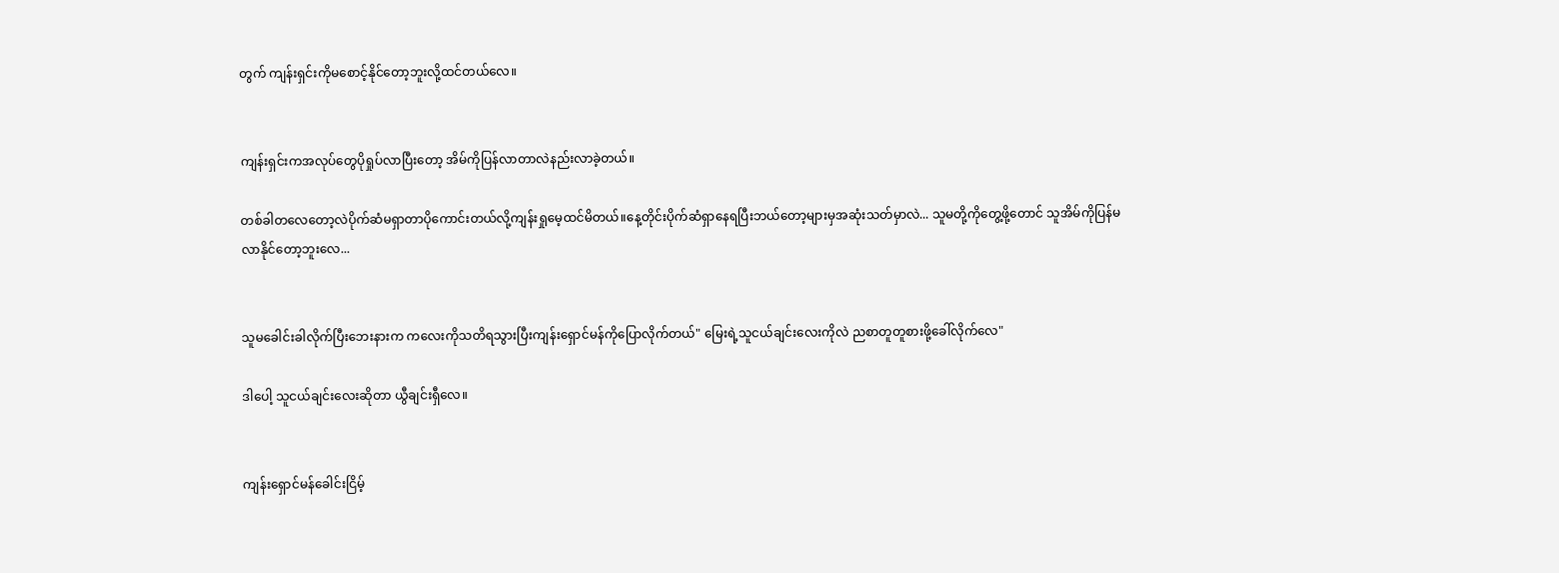တွက် ကျန်းရှင်းကိုမစောင့်နိုင်တော့ဘူးလို့ထင်တယ်လေ။


ကျန်းရှင်းကအလုပ်တွေပိုရှုပ်လာပြီးတော့ အိမ်ကိုပြန်လာတာလဲနည်းလာခဲ့တယ်။

တစ်ခါတလေတော့လဲပိုက်ဆံမရှာတာပိုကောင်းတယ်လို့ကျန်းရှုမေ့ထင်မိတယ်။နေ့တိုင်းပိုက်ဆံရှာနေရပြီးဘယ်တော့များမှအဆုံးသတ်မှာလဲ... သူမ‌တို့ကိုတွေ့ဖို့တောင် သူအိမ်ကိုပြန်မလာနိုင်တော့ဘူးလေ...


သူမခေါင်းခါလိုက်ပြီးဘေးနားက ကလေးကိုသတိရသွားပြီးကျန်းရှောင်မန်ကိုပြောလိုက်တယ်" မြေးရဲ့သူငယ်ချင်းလေးကိုလဲ ညစာတူတူစားဖို့ခေါ်လိုက်လေ"

ဒါပေါ့ သူငယ်ချင်းလေးဆိုတာ ယွီချင်းရှီလေ။


ကျန်းရှောင်မန်ခေါင်းငြိမ့်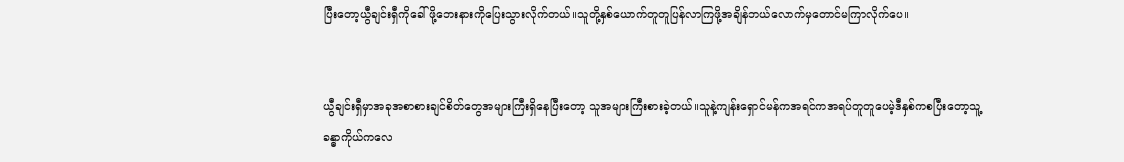ပြီးတော့ယွီချင်းရှီကိုခေါ်ဖို့ဘေးနားကိုပြေးသွားလိုက်တယ်။သူတို့နှစ်ယောက်တူတူပြန်လာကြဖို့အချိန်ဘယ်လောက်မှတောင်မကြာလိုက်ပေ။


ယွီချင်းရှီမှာအခုအစာစားချင်စိတ်တွေအများကြီးရှိနေပြီးတော့ သူအများကြီးစားခဲ့တယ်။သူနဲ့ကျန်းရှောင်မန်ကအရင်ကအရပ်တူတူပေမဲ့ဒီနှစ်ကစပြီးတော့သူ့ခန္ဓာကိုယ်ကလေ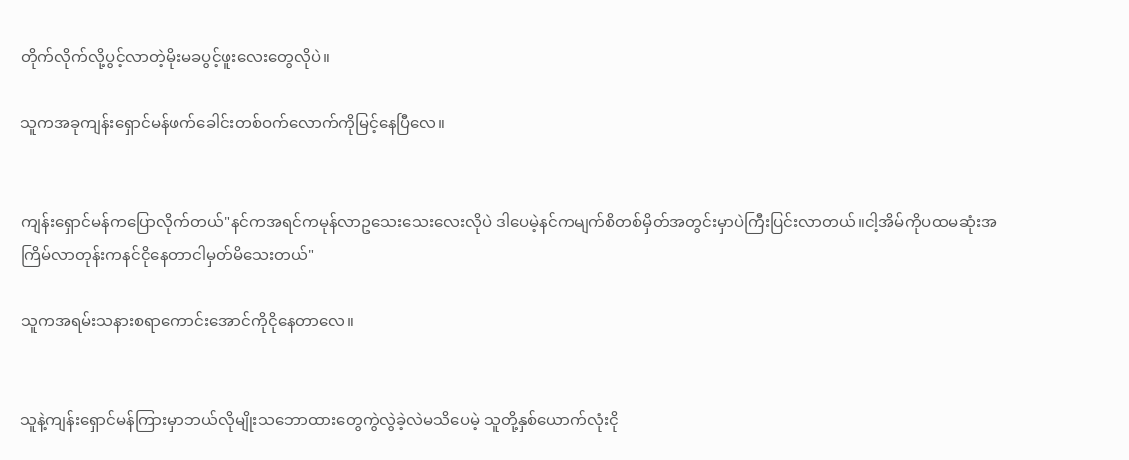တိုက်လိုက်လို့ပွင့်လာတဲ့မိုးမခပွင့်ဖူးလေးတွေလိုပဲ။

သူကအခုကျန်းရှောင်မန်ဖက်ခေါင်းတစ်ဝက်လောက်ကိုမြင့်နေပြီလေ။


ကျန်းရှောင်မန်ကပြောလိုက်တယ်"နင်ကအရင်ကမုန်လာဥသေးသေးလေးလိုပဲ ဒါပေမဲ့နင်ကမျက်စိတစ်မှိတ်အတွင်းမှာပဲကြီးပြင်းလာတယ်။ငါ့အိမ်ကိုပထမဆုံးအကြိမ်လာတုန်းကနင်ငိုနေတာငါမှတ်မိသေးတယ်"

သူကအရမ်းသနားစရာကောင်းအောင်ကိုငိုနေတာလေ။


သူနဲ့ကျန်းရှောင်မန်ကြားမှာဘယ်လိုမျိုးသဘောထားတွေကွဲလွဲခဲ့လဲမသိပေမဲ့ သူတို့နှစ်ယောက်လုံးငို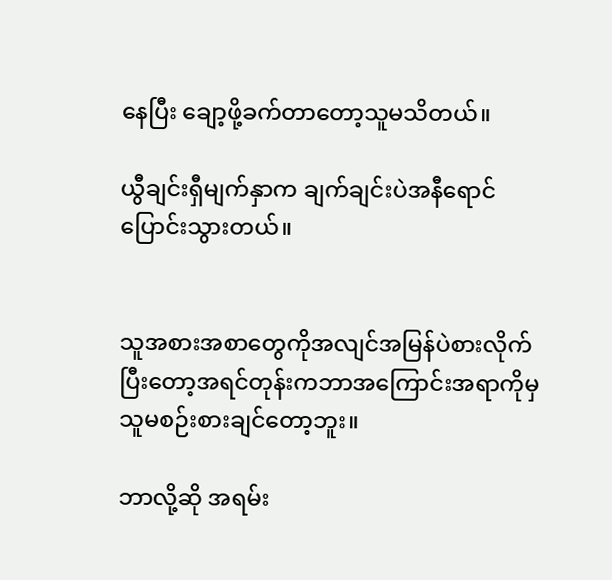နေပြီး ချော့ဖို့ခက်တာတော့သူမသိတယ်။

ယွီချင်းရှီမျက်နှာက ချက်ချင်းပဲအနီရောင်ပြောင်းသွားတယ်။


သူအစားအစာတွေကိုအလျင်အမြန်ပဲစားလိုက်ပြီးတော့အရင်တုန်းကဘာအကြောင်းအရာကိုမှသူမစဉ်းစားချင်တော့ဘူး။

ဘာလို့ဆို အရမ်း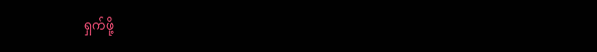ရှက်ဖို့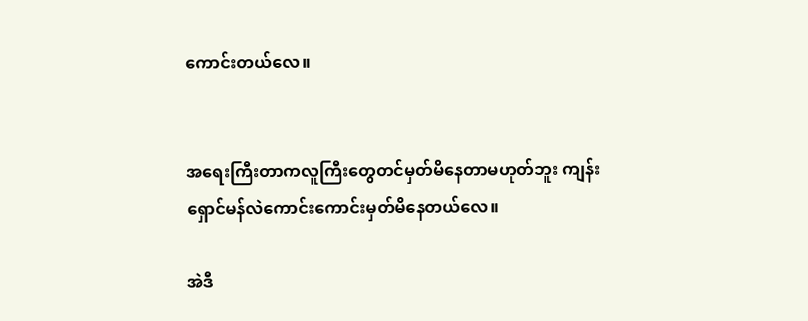ကောင်းတယ်လေ။


အရေးကြီးတာကလူကြီးတွေတင်မှတ်မိနေတာမဟုတ်ဘူး ကျန်းရှောင်မန်လဲကောင်းကောင်းမှတ်မိနေတယ်လေ။

အဲဒီ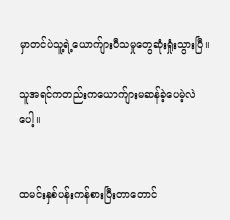မှာတင်ပဲသူ့ရဲ့ယောက်ျားပီသမှုတွေဆုံးရှုံးသွားပြီ။

သူအရင်ကတည်းကယောက်ျားမဆန်ခဲ့ပေမဲ့လဲပေါ့။


ထမင်းနှစ်ပန်းကန်စားပြီးတာတောင်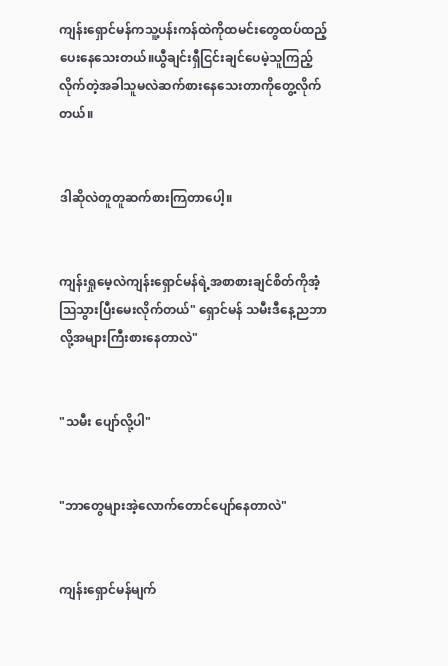ကျန်းရှောင်မန်ကသူ့ပန်းကန်ထဲကိုထမင်းတွေထပ်ထည့်ပေးနေသေးတယ်။ယွီချင်းရှီငြင်းချင်ပေမဲ့သူကြည့်လိုက်တဲ့အခါသူမလဲဆက်စားနေသေးတာကိုတွေ့လိုက်တယ်။


ဒါဆိုလဲတူတူဆက်စားကြတာပေါ့။


ကျန်းရှုမေ့လဲကျန်းရှောင်မန်ရဲ့အစာစားချင်စိတ်ကိုအံ့ဩသွားပြီးမေးလိုက်တယ်" ရှောင်မန် သမီးဒီနေ့ညဘာလို့အများကြီးစားနေတာလဲ"


"သမီး ပျော်လို့ပါ"


"ဘာတွေများအဲ့လောက်တောင်ပျော်နေတာလဲ"


ကျန်းရှောင်မန်မျက်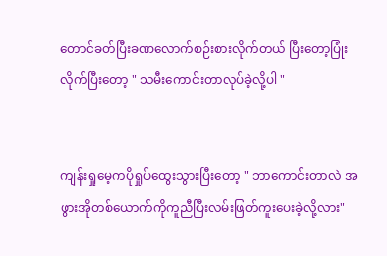တောင်ခတ်ပြီးခဏလောက်စဉ်းစားလိုက်တယ် ပြီးတော့ပြုံးလိုက်ပြီးတော့ " သမီးကောင်းတာလုပ်ခဲ့လို့ပါ "


ကျန်းရှုမေ့ကပိုရှုပ်ထွေးသွားပြီးတော့ " ဘာကောင်းတာလဲ အဖွားအိုတစ်ယောက်ကိုကူညီပြီးလမ်းဖြတ်ကူးပေးခဲ့လို့လား"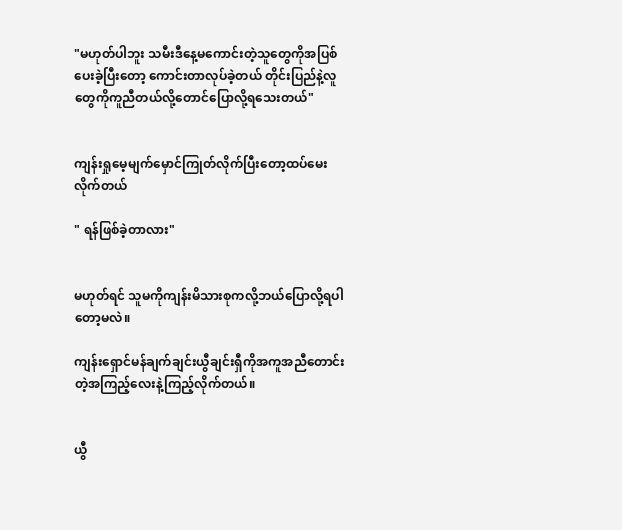"မဟုတ်ပါဘူး သမီးဒီနေ့မကောင်းတဲ့သူတွေကိုအပြစ်ပေးခဲ့ပြီးတော့ ကောင်းတာလုပ်ခဲ့တယ် ‌တိုင်းပြည်နဲ့လူတွေကိုကူညီတယ်လို့တောင်ပြောလို့ရသေးတယ်"


ကျန်းရှုမေ့မျက်မှောင်ကြုတ်လိုက်ပြီးတော့ထပ်မေးလိုက်တယ်

" ရန်ဖြစ်ခဲ့တာလား"


မဟုတ်ရင် သူမကိုကျန်းမိသားစုကလို့ဘယ်ပြောလို့ရပါတော့မလဲ။

ကျန်းရှောင်မန်ချက်ချင်းယွီချင်းရှီကိုအကူအညီတောင်းတဲ့အကြည့်လေးနဲ့ကြည့်လိုက်တယ်။


ယွီ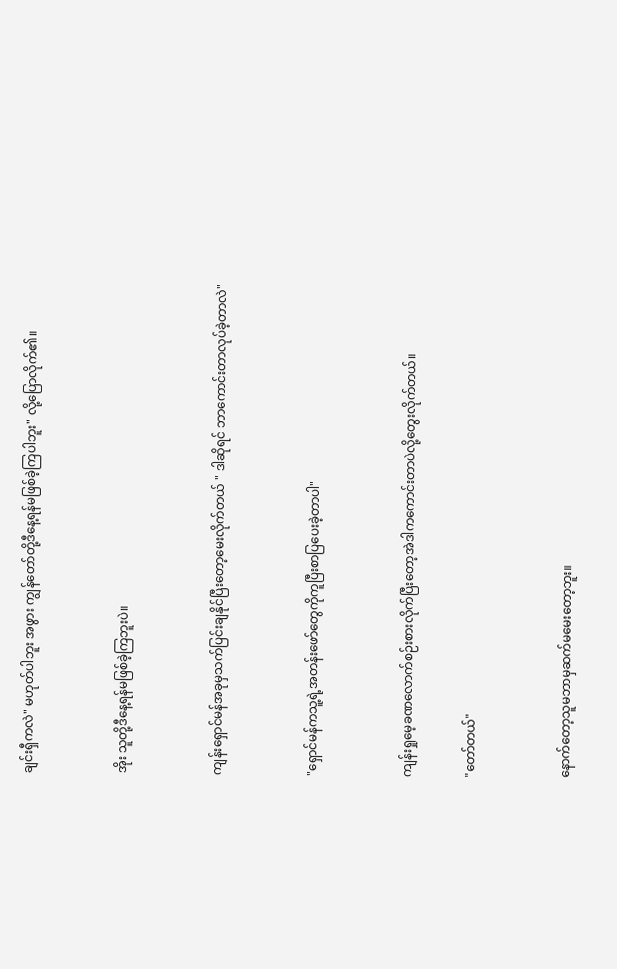ချင်းရှီကလဲ" မဟုတ်ပါဘူး အဖွား ကျွန်တော်တို့ဒီနေ့ရန်မဖြစ်ခဲ့ကြပါဘူး" လို့ပြောလိုက်၏။


အိုး သူတို့ဒီနေ့ရန်မဖြစ်ခဲ့ကြဘူးပဲ။


ကျန်းရှောင်မန်အခုမှသက်ပြင်းချနိုင်ပြီးတော့မေးလိုက်တယ် " ဒါဆိုရင် ဘာကောင်းတာလုပ်ခဲ့တာလဲ"


"ရှောင်မန်ကသူ့ရဲ့အတန်းဖော်တွေကိုကူပြီးစာပြပေးခဲ့တာပါ"


ကျန်းရှုမေ့ခဏလောက်စဉ်းစားလိုက်ပြီးတော့အဲဒါကကောင်းတာပဲလို့တွေးလိုက်တယ်။

"တော်တယ်"


နောက်တော့သူမဘာမှဆက်မမေးတော့ဘူး။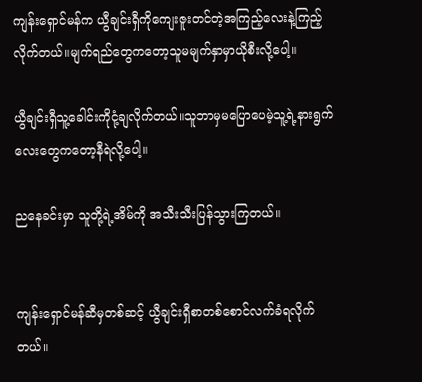ကျန်းရှောင်မန်က ယွီချင်းရှီကိုကျေးဇူးတင်တဲ့အကြည့်လေးနဲ့ကြည့်လိုက်တယ်။မျက်ရည်တွေကတော့သူမမျက်နှာမှာယိုစီးလို့ပေါ့။

ယွီချင်းရှီသူ့ခေါင်းကိုငုံ့ချလိုက်တယ်။သူဘာမှမပြောပေမဲ့သူ့ရဲ့နားရွက်လေးတွေကတော့နီရဲလို့ပေါ့။

ညနေခင်းမှာ သူတို့ရဲ့အိမ်ကို အသီးသီးပြန်သွားကြတယ်။


ကျန်းရှောင်မန်ဆီမှတစ်ဆင့် ယွီချင်းရှီစာတစ်စောင်လက်ခံရလိုက်တယ်။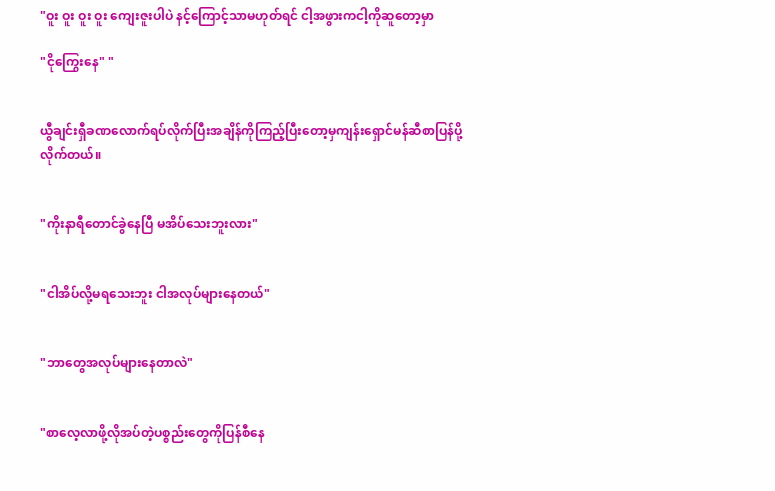"ဝူး ဝူး ဝူး ဝူး ကျေးဇူးပါပဲ နင့်ကြောင့်သာမဟုတ်ရင် ငါ့အဖွားကငါ့ကိုဆူတော့မှာ

"ငိုကြွေးနေ" "


ယွီချင်းရှီခ‌ဏလောက်ရပ်လိုက်ပြီးအချိန်ကိုကြည့်ပြီးတော့မှကျန်းရှောင်မန်ဆီစာပြန်ပို့လိုက်တယ်။


"ကိုးနာရီတောင်ခွဲနေပြီ မအိပ်သေးဘူးလား"


"ငါအိပ်လို့မရသေးဘူး ငါအလုပ်များနေတယ်"


"ဘာတွေအလုပ်များနေတာလဲ"


"စာလေ့လာဖို့လိုအပ်တဲ့ပစ္စည်းတွေကိုပြန်စီနေ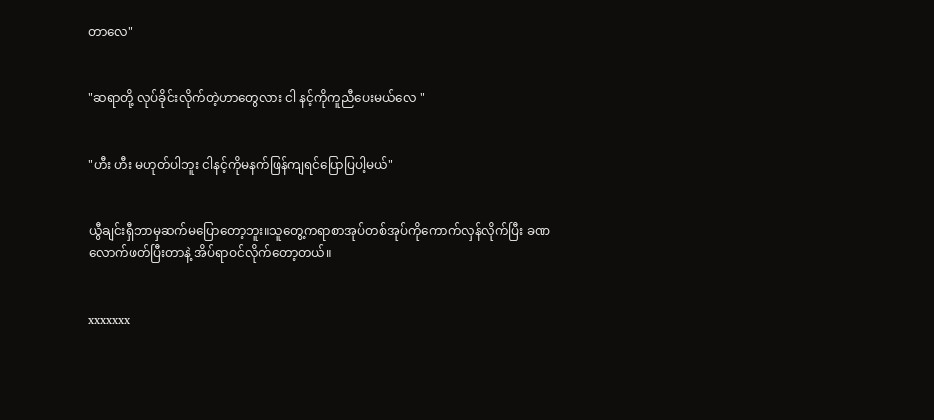တာလေ"


"ဆရာ‌တို့ လုပ်ခိုင်းလိုက်တဲ့ဟာတွေလား ငါ နင့်ကိုကူညီပေးမယ်လေ "


"ဟီး ဟီး မဟုတ်ပါဘူး ငါနင့်ကိုမနက်ဖြန်ကျရင်ပြောပြပါ့မယ်"


ယွီချင်းရှီဘာမှဆက်မပြောတော့ဘူး။သူတွေ့ကရာစာအုပ်တစ်အုပ်ကိုကောက်လှန်လိုက်ပြီး ခဏလောက်ဖတ်ပြီးတာနဲ့ အိပ်ရာဝင်လိုက်တော့တယ်။


xxxxxxx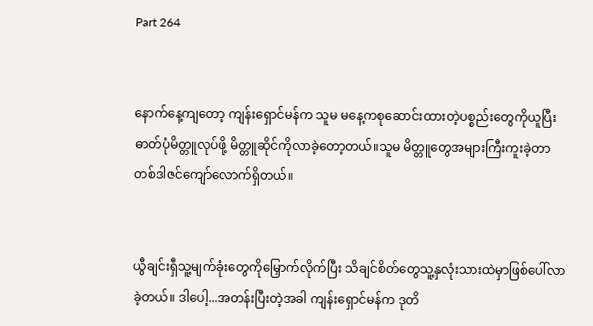Part 264


နောက်နေ့ကျတော့ ကျန်းရှောင်မန်က သူမ မနေ့ကစုဆောင်းထားတဲ့ပစ္စည်းတွေကိုယူပြီး ဓာတ်ပုံမိတ္တူလုပ်ဖို့ မိတ္တူဆိုင်ကိုလာခဲ့တော့တယ်။သူမ မိတ္တူတွေအများကြီးကူးခဲ့တာ တစ်ဒါဇင်ကျော်လောက်ရှိတယ်။


ယွီချင်းရှီသူ့မျက်ခုံးတွေကိုမြှောက်လိုက်ပြီး သိချင်စိတ်တွေသူ့နှလုံးသားထဲမှာဖြစ်ပေါ်လာခဲ့တယ်။ ဒါပေါ့...အတန်းပြီးတဲ့အခါ ကျန်းရှောင်မန်က ဒုတိ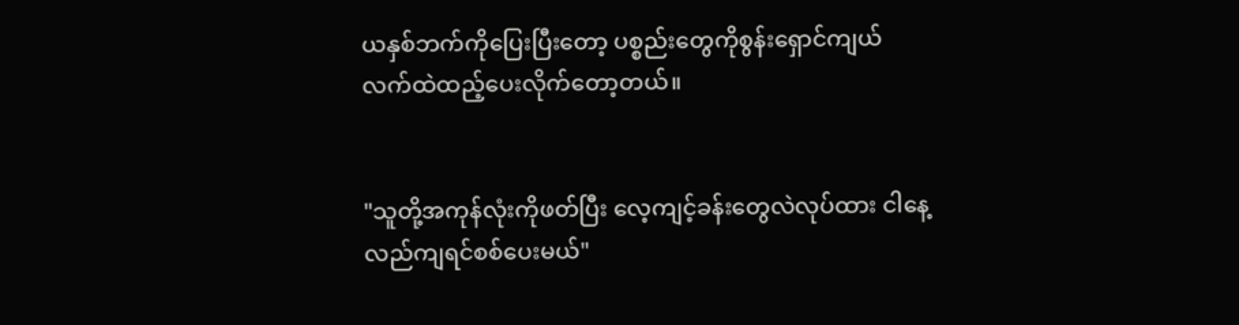ယနှစ်ဘက်ကိုပြေးပြီးတော့ ပစ္စည်းတွေကိုစွန်းရှောင်ကျယ်လက်ထဲထည့်ပေးလိုက်တော့တယ်။


"သူတို့အကုန်လုံးကိုဖတ်ပြီး လေ့ကျင့်ခန်းတွေလဲလုပ်ထား ငါနေ့လည်ကျရင်စစ်ပေးမယ်"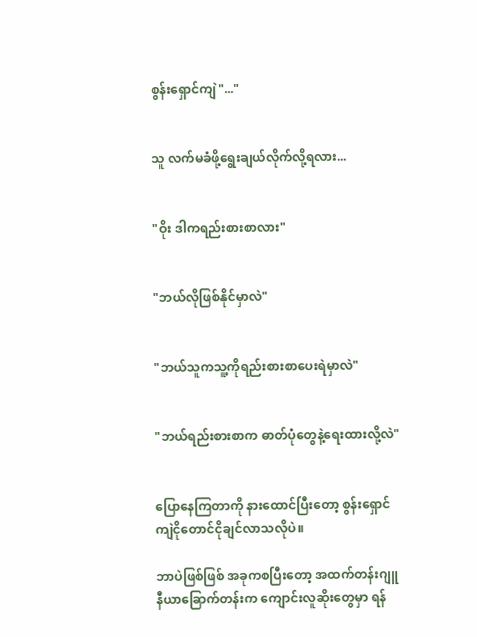စွန်းရှောင်ကျဲ"..."


သူ လက်မခံဖို့ရွေးချယ်လိုက်လို့ရလား...


"ဝိုး ဒါကရည်းစားစာလား"


"ဘယ်လိုဖြစ်နိုင်မှာလဲ"


"ဘယ်သူကသူ့ကိုရည်းစားစာပေးရဲမှာလဲ"


"ဘယ်ရည်းစားစာက ဓာတ်ပုံတွေနဲ့ရေးထားလို့လဲ"


ပြောနေကြတာကို နားထောင်ပြီးတော့ စွန်းရှောင်ကျဲငိုတောင်ငိုချင်လာသလိုပဲ။

ဘာပဲဖြစ်ဖြစ် အခုကစပြီးတော့ အထက်တန်းဂျူနီယာခြောက်တန်းက ကျောင်းလူဆိုးတွေမှာ ရန်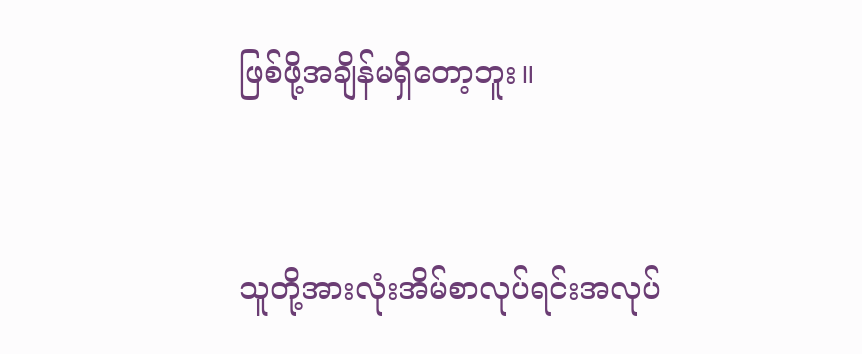ဖြစ်ဖို့အချိန်မရှိတော့ဘူး။


သူတို့အားလုံးအိမ်စာလုပ်ရင်းအလုပ်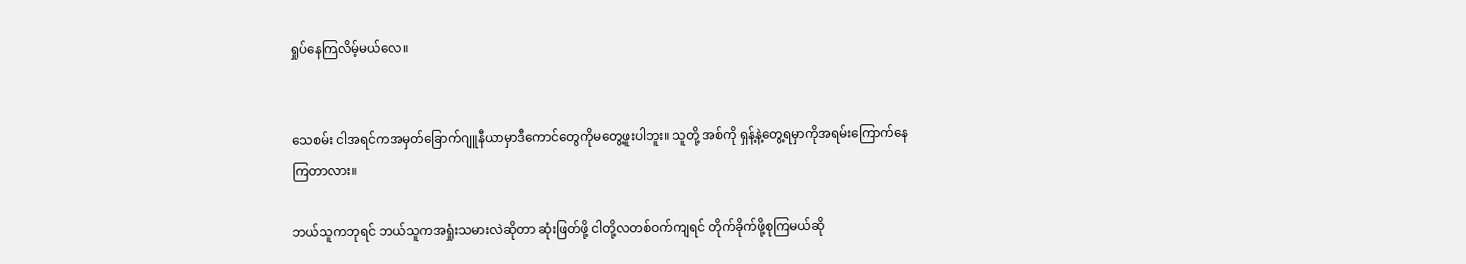ရှုပ်နေကြလိမ့်မယ်လေ။


သေစမ်း ငါအရင်ကအမှတ်‌ခြောက်ဂျူနီယာမှာဒီကောင်တွေကိုမတွေ့ဖူးပါဘူး။ သူတို့ အစ်ကို ရှန့်နဲ့တွေ့ရမှာကိုအရမ်းကြောက်နေကြတာလား။

ဘယ်သူကဘုရင် ဘယ်သူကအရှုံးသမားလဲဆိုတာ ဆုံးဖြတ်ဖို့ ငါတို့လတစ်ဝက်ကျရင် တိုက်ခိုက်ဖို့စုကြမယ်ဆို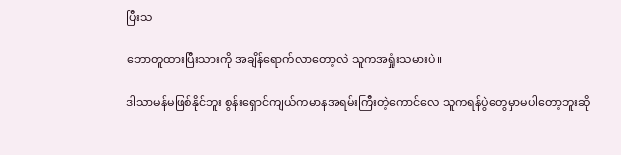ပြီးသ

ဘောတူထားပြီးသားကို အချိန်ရောက်လာတော့လဲ သူကအရှုံးသမားပဲ။

ဒါသာမန်မဖြစ်နိုင်ဘူး စွန်းရှောင်ကျယ်ကမာနအရမ်းကြီးတဲ့ကောင်လေ သူကရန်ပွဲတွေမှာမပါတော့ဘူးဆို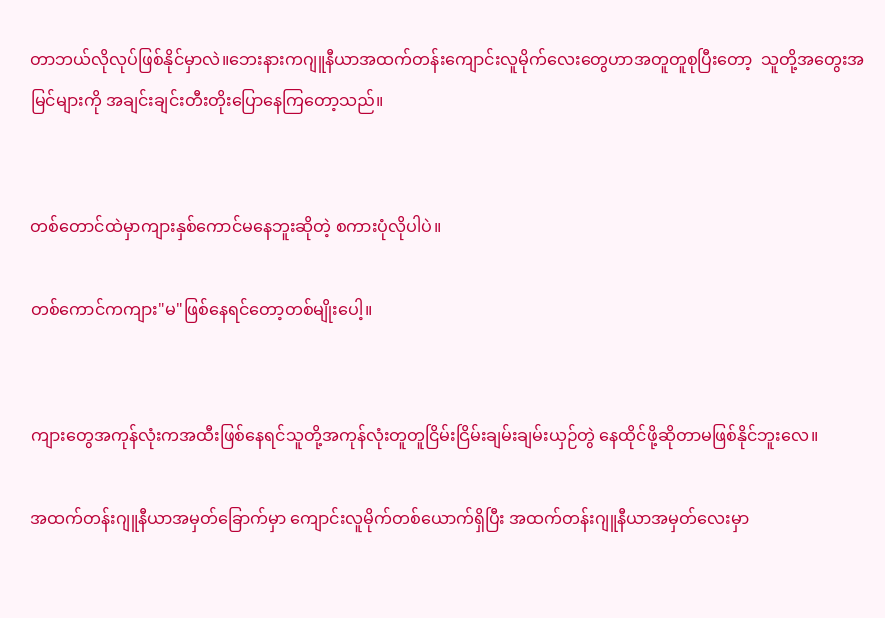တာဘယ်လိုလုပ်ဖြစ်နိုင်မှာလဲ။ဘေးနားကဂျူနီယာအထက်တန်းကျောင်းလူမိုက်လေးတွေဟာအတူတူစုပြီးတော့  သူတို့အတွေးအမြင်များကို အချင်းချင်းတီးတိုးပြောနေကြတော့သည်။


တစ်တောင်ထဲမှာကျားနှစ်ကောင်မနေဘူးဆိုတဲ့ စကားပုံလိုပါပဲ။

တစ်ကောင်ကကျား"မ"ဖြစ်နေရင်တော့တစ်မျိုးပေါ့။


ကျားတွေအကုန်လုံးကအထီးဖြစ်နေရင်သူတို့အကုန်လုံးတူတူငြိမ်းငြိမ်းချမ်းချမ်းယှဉ်တွဲ နေထိုင်ဖို့ဆိုတာမဖြစ်နိုင်ဘူးလေ။

အထက်တန်းဂျူနီယာအမှတ်ခြောက်မှာ ကျောင်းလူမိုက်တစ်ယောက်ရှိပြီး အထက်တန်းဂျူနီယာအမှတ်လေးမှာ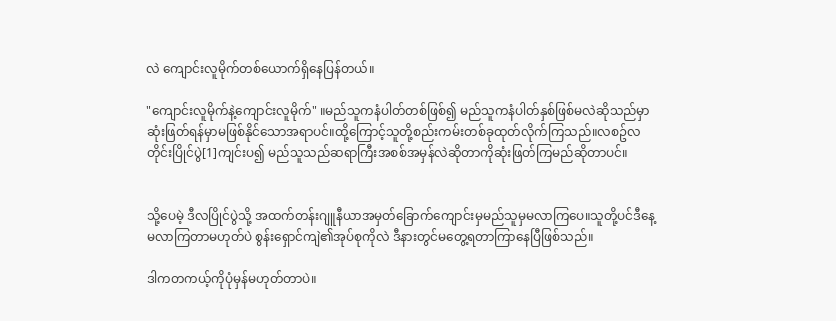လဲ ကျောင်းလူမိုက်တစ်ယောက်ရှိနေပြန်တယ်။

"ကျောင်းလူမိုက်နဲ့ကျောင်းလူမိုက်" ။မည်သူကနံပါတ်တစ်ဖြစ်၍ မည်သူကနံပါတ်နှစ်ဖြစ်မလဲဆိုသည်မှာဆုံးဖြတ်ရန်မှာမဖြစ်နိုင်သောအရာပင်။ထို့ကြောင့်သူတို့စည်းကမ်းတစ်ခုထုတ်လိုက်ကြသည်။လစဥ်လတိုင်းပြိုင်ပွဲ[1]ကျင်းပ၍ မည်သူသည်ဆရာကြီးအစစ်အမှန်လဲဆိုတာကိုဆုံးဖြတ်ကြမည်ဆိုတာပင်။


သို့ပေမဲ့ ဒီလပြိုင်ပွဲသို့ အထက်တန်းဂျူနီယာအမှတ်ခြောက်ကျောင်းမှမည်သူမှမလာကြပေ။သူတို့ပင်ဒီနေ့မလာကြတာမဟုတ်ပဲ စွန်းရှောင်ကျဲ၏အုပ်စုကိုလဲ ဒီနားတွင်မတွေ့ရတာကြာနေပြီဖြစ်သည်။

ဒါကတကယ့်ကိုပုံမှန်မဟုတ်တာပဲ။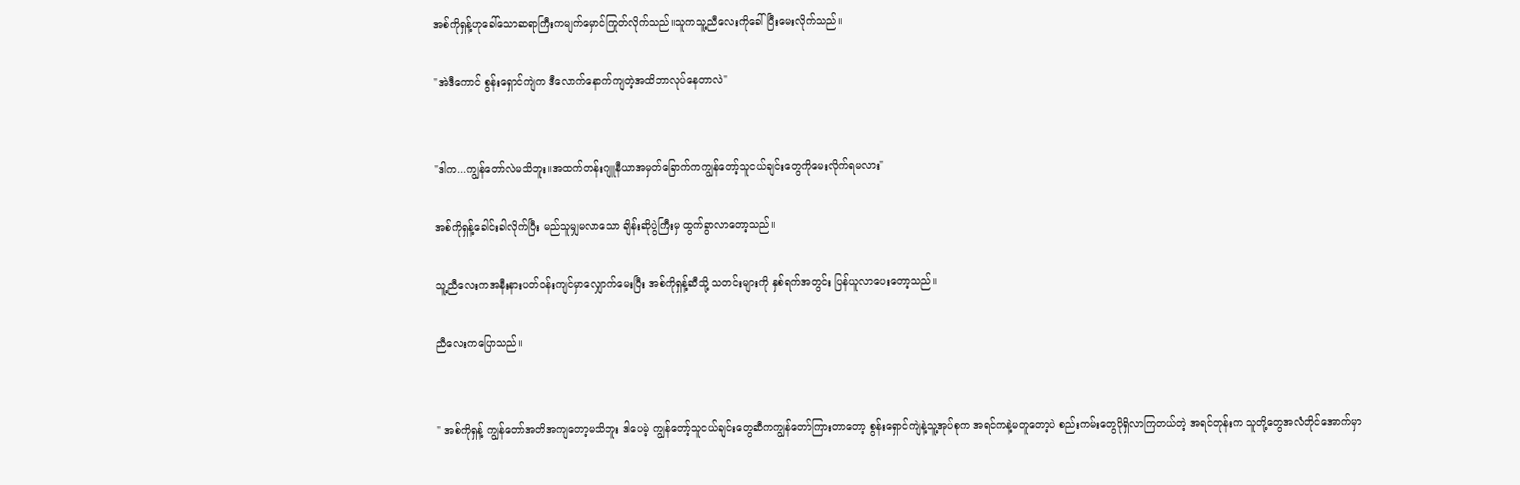အစ်ကိုရှန့်ဟုခေါ်သောဆရာကြီးကမျက်မှောင်ကြုတ်လိုက်သည်။သူကသူ့ညီလေးကိုခေါ်ပြီးမေးလိုက်သည်။

"အဲဒီကောင် စွန်းရှောင်ကျဲက ဒီလောက်နောက်ကျတဲ့အထိဘာလုပ်နေတာလဲ"


"ဒါက...ကျွန်တော်လဲမသိဘူး။အထက်တန်းဂျူနီယာအမှတ်ခြောက်ကကျွန်တော့်သူငယ်ချင်းတွေကိုမေးလိုက်ရမလား"

အစ်ကိုရှန့်ခေါင်းခါလိုက်ပြီး မည်သူမျှမလာသော ချိန်းဆိုပွဲကြီးမှ ထွက်ခွာလာတော့သည်။

သူ့ညီလေးကအနီးနားပတ်ဝန်းကျင်မှာလျှောက်မေးပြီး အစ်ကိုရှန့်ဆီသို့ သတင်းများကို နှစ်ရက်အတွင်း ပြန်ယူလာ‌ပေးတော့သည်။

ညီလေးကပြောသည်။


" အစ်ကိုရှန့် ကျွန်တော်အတိအကျတော့မသိဘူး ဒါပေမဲ့ ကျွန်တော့်သူငယ်ချင်းတွေဆီကကျွန်တော်ကြားတာတော့ စွန်းရှောင်ကျဲနဲ့သူ့အုပ်စုက အရင်ကနဲ့မတူတော့ပဲ စည်းကမ်းတွေပိုရှိလာကြတယ်တဲ့ အရင်တုန်းက သူတို့တွေအလံတိုင်အောက်မှာ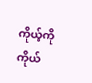ကိုယ့်ကိုကိုယ်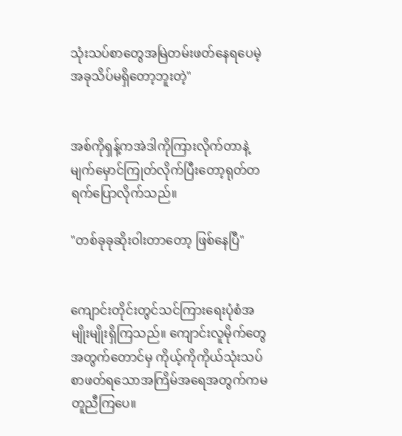သုံးသပ်စာတွေအမြဲတမ်းဖတ်နေရပေမဲ့ အခုသိပ်မရှိတော့ဘူးတဲ့"


အစ်ကိုရှန့်ကအဲဒါကိုကြားလိုက်တာနဲ့မျက်မှောင်ကြုတ်လိုက်ပြီးတော့ရုတ်တရက်ပြောလိုက်သည်။

"တစ်ခုခုဆိုးဝါးတာတော့ ဖြစ်နေပြီ"


ကျောင်းတိုင်းတွင်သင်ကြားရေးပုံစံအမျိုးမျိုးရှိကြသည်။ ကျောင်းလူမိုက်တွေအတွက်တောင်မှ ကိုယ့်ကိုကိုယ်သုံးသပ်စာဖတ်ရသောအကြိမ်အရေအတွက်ကမတူညီကြပေ။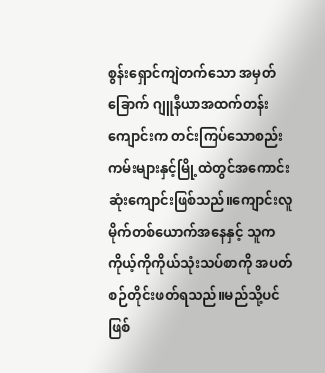စွန်းရှောင်ကျဲတက်သော အမှတ်ခြောက် ဂျူနီယာအထက်တန်းကျောင်းက တင်းကြပ်သောစည်းကမ်းများနှင့်မြို့ထဲတွင်အကောင်းဆုံးကျောင်းဖြစ်သည်။ကျောင်းလူမိုက်တစ်ယောက်အနေနှင့် သူကကိုယ့်ကိုကိုယ်သုံးသပ်စာကို အပတ်စဉ်တိုင်းဖတ်ရသည်။မည်သို့ပင်ဖြစ်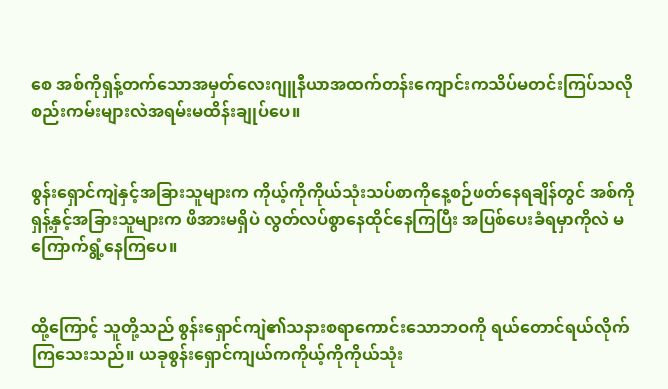စေ အစ်ကိုရှန့်တက်သောအမှတ်လေးဂျူနီယာအထက်တန်းကျောင်းကသိပ်မတင်းကြပ်သလို စည်းကမ်းများလဲအရမ်းမထိန်းချုပ်ပေ။


စွန်းရှောင်ကျဲနှင့်အခြားသူများက ကိုယ့်ကိုကိုယ်သုံးသပ်စာကိုနေ့စဉ်ဖတ်နေရချိန်တွင် အစ်ကိုရှန့်နှင့်အခြားသူများက ဖိအားမရှိပဲ လွတ်လပ်စွာနေထိုင်နေကြပြီး အပြစ်ပေးခံရမှာကိုလဲ မကြောက်ရွံ့နေကြပေ။


ထို့ကြောင့် သူတို့သည် စွန်းရှောင်ကျဲ၏သနားစရာကောင်းသောဘဝကို ရယ်တောင်ရယ်လိုက်ကြသေးသည်။ ယခုစွန်းရှောင်ကျယ်ကကိုယ့်ကိုကိုယ်သုံး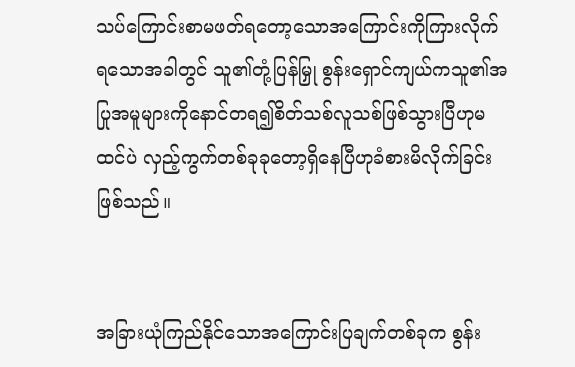သပ်ကြောင်းစာမဖတ်ရတော့သောအကြောင်းကိုကြားလိုက်ရသောအခါတွင် သူ၏တုံ့ပြန်မြှု စွန်းရှောင်ကျယ်ကသူ၏အပြုအမူများကိုနောင်တရ၍စိတ်သစ်လူသစ်ဖြစ်သွားပြီဟုမထင်ပဲ လှည့်ကွက်တစ်ခုခုတော့ရှိနေပြီဟုခံစားမိလိုက်ခြင်းဖြစ်သည်။


အခြားယုံကြည်နိုင်သောအကြောင်းပြချက်တစ်ခုက စွန်း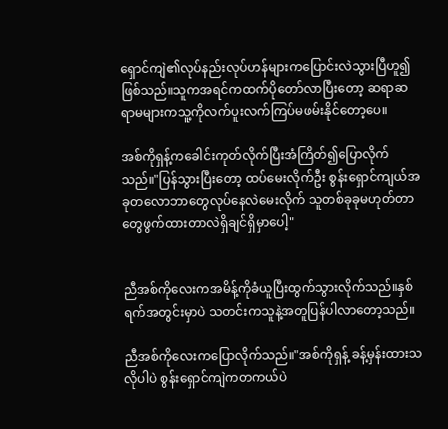ရှောင်ကျဲ၏လုပ်နည်းလုပ်ဟန်များကပြောင်းလဲသွားပြီဟူ၍ဖြစ်သည်။သူကအရင်ကထက်ပိုတော်လာပြီးတော့ ဆရာဆရာမများကသူ့ကိုလက်ပူးလက်ကြပ်မဖမ်းနိုင်တော့ပေ။

အစ်ကိုရှန့်ကခေါင်းကုတ်လိုက်ပြီးအံကြိတ်၍ပြောလိုက်သည်။"ပြန်သွားပြီးတော့ ထပ်မေးလိုက်ဦး စွန်းရှောင်ကျယ်အခုတလောဘာတွေလုပ်နေလဲမေးလိုက် သူတစ်ခုခုမဟုတ်တာတွေဖွက်ထားတာလဲရှိချင်ရှိမှာပေါ့"


ညီအစ်ကိုလေးကအမိန့်ကိုခံယူပြီးထွက်သွားလိုက်သည်။နှစ်ရက်အတွင်းမှာပဲ သတင်းကသူနဲ့အတူပြန်ပါလာတော့သည်။

ညီအစ်ကို‌လေးကပြောလိုက်သည်။"အစ်ကိုရှန့် ခန့်မှန်းထားသလိုပါပဲ စွန်းရှောင်ကျဲကတကယ်ပဲ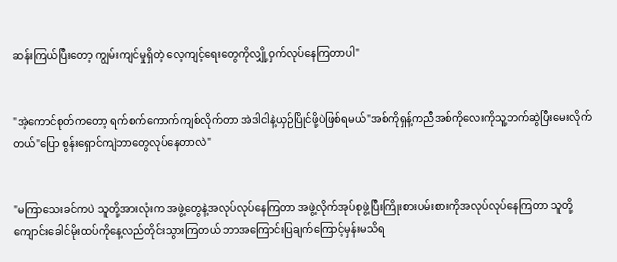ဆန်းကြယ်ပြီးတော့ ကျွမ်းကျင်မှုရှိတဲ့ လေ့ကျင့်ရေးတွေကိုလျှို့ဝှက်လုပ်နေကြတာပါ"


"အဲ့ကောင်စုတ်ကတော့ ရက်စက်ကောက်ကျစ်လိုက်တာ အဲဒါငါနဲ့ယှဉ်ပြိုင်ဖို့ပဲဖြစ်ရမယ်"အစ်ကိုရှန့်ကညီအစ်ကိုလေးကိုသူ့ဘက်ဆွဲပြီးမေးလိုက်တယ်"ပြော စွန်းရှောင်ကျဲဘာတွေလုပ်နေတာလဲ"


"မကြာသေးခင်ကပဲ သူတို့အားလုံးက အဖွဲ့တွေနဲ့အလုပ်လုပ်နေကြတာ အဖွဲ့လိုက်အုပ်စုဖွဲ့ပြီးကြိုးစားပမ်းစားကိုအလုပ်လုပ်‌နေကြတာ သူတို့ကျောင်းခေါင်မိုးထပ်ကိုနေ့လည်တိုင်းသွားကြတယ် ဘာအကြောင်းပြချက်ကြောင့်မှန်းမသိရ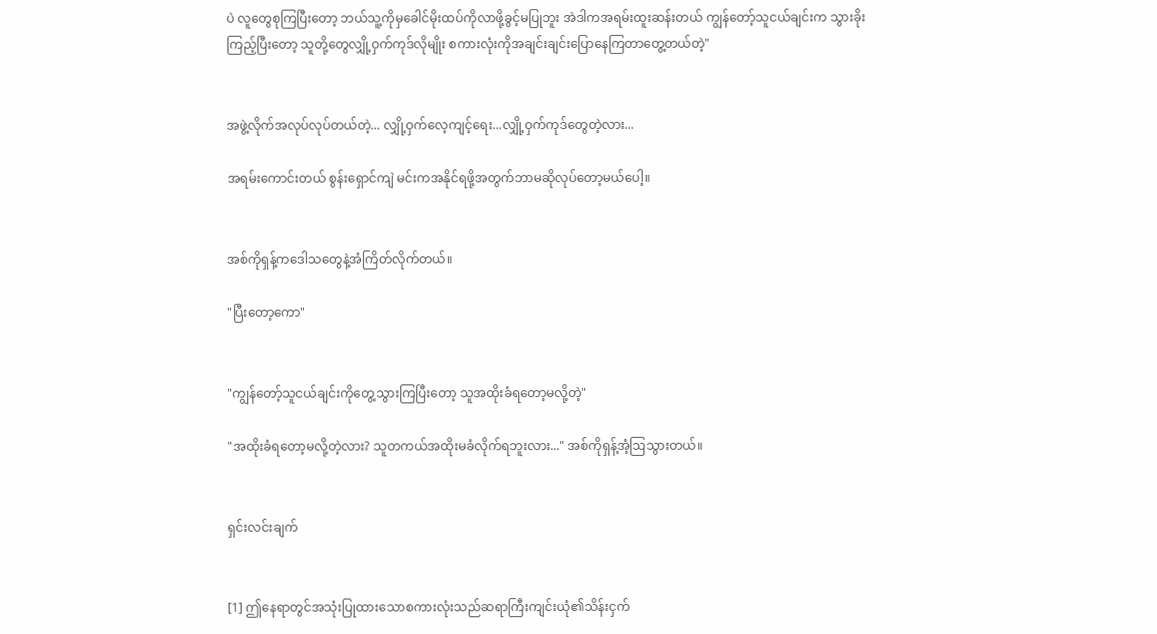ပဲ လူတွေစုကြပြီးတော့ ဘယ်သူ့ကိုမှခေါင်မိုးထပ်ကိုလာဖို့ခွင့်မပြုဘူး အဲဒါကအရမ်းထူးဆန်းတယ် ကျွန်တော့်သူငယ်ချင်းက သွားခိုးကြည့်ပြီးတော့ သူတို့တွေလျှို့ဝှက်ကုဒ်လိုမျိုး စကားလုံးကိုအချင်းချင်းပြောနေကြတာတွေ့တယ်တဲ့"


အဖွဲ့လိုက်အလုပ်လုပ်တယ်တဲ့... လျှို့ဝှက်လေ့ကျင့်ရေး...လျှို့ဝှက်ကုဒ်တွေတဲ့လား...

အရမ်းကောင်းတယ် စွန်းရှောင်ကျဲ မင်းကအနိုင်ရဖို့အတွက်ဘာမဆိုလုပ်တော့မယ်ပေါ့။


အစ်ကိုရှန့်ကဒေါသတွေနဲ့အံကြိတ်လိုက်တယ်။

"ပြီးတော့ကော"


"ကျွန်တော့်သူငယ်ချင်းကိုတွေ့သွားကြပြီးတော့ သူအထိုးခံရ‌တော့မလို့တဲ့"

"အထိုးခံရတော့မလို့တဲ့လား? သူတကယ်အထိုးမခံလိုက်ရဘူးလား..." အစ်ကိုရှန့်အံ့ဩသွားတယ်။


ရှင်းလင်းချက်


[1] ဤနေရာတွင်အသုံးပြုထားသောစကားလုံးသည်ဆရာကြီးကျင်းယုံ၏သိန်းငှက်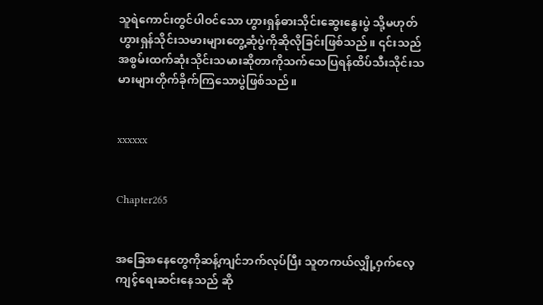သူရဲကောင်းတွင်ပါဝင်သော ဟွားရှန်ဓားသိုင်းဆွေးနွေးပွဲ သို့မဟုတ် ဟွားရှန်သိုင်းသမားများတွေ့ဆုံပွဲကိုဆိုလိုခြင်းဖြစ်သည်။ ၎င်းသည်အစွမ်းထက်ဆုံးသိုင်းသမားဆိုတာကိုသက်‌သေပြရန်ထိပ်သီးသိုင်းသမားများတိုက်ခိုက်ကြသောပွဲဖြစ်သည်။


xxxxxx


Chapter265


အခြေအနေတွေကိုဆန့်ကျင်ဘက်လုပ်ပြီး သူတကယ်လျှို့ဝှက်လေ့ကျင့်ရေးဆင်းနေသည် ဆို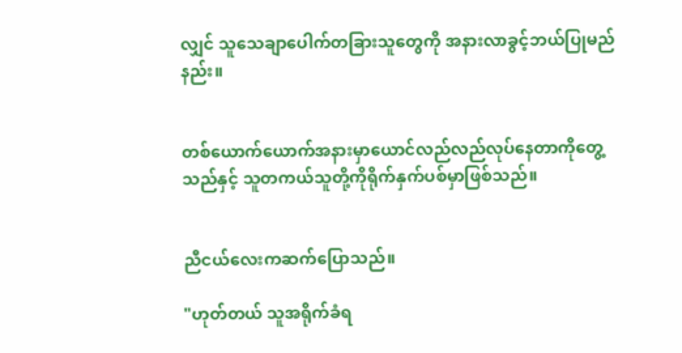လျှင် သူသေချာပေါက်တခြားသူတွေကို အနားလာခွင့်ဘယ်ပြုမည်နည်း။


တစ်ယောက်ယောက်အနားမှာယောင်လည်လည်လုပ်နေတာကိုတွေ့သည်နှင့် သူတကယ်သူတို့ကိုရိုက်နှက်ပစ်မှာဖြစ်သည်။


ညီငယ်လေးကဆက်ပြောသည်။

"ဟုတ်တယ် သူအရိုက်ခံရ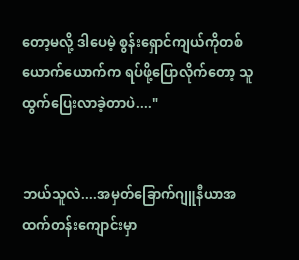တော့မလို့ ဒါပေမဲ့ စွန်းရှောင်ကျယ်ကိုတစ်ယောက်ယောက်က ရပ်ဖို့ပြောလိုက်တော့ သူထွက်ပြေးလာခဲ့တာပဲ...."


ဘယ်သူလဲ....အမှတ်ခြောက်ဂျူနီယာအထက်တန်းကျောင်းမှာ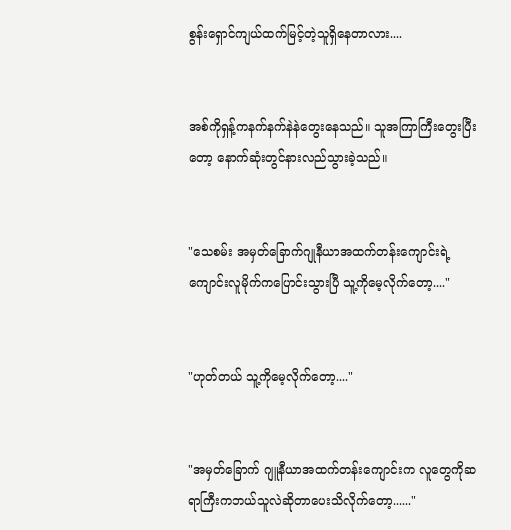စွန်းရှောင်ကျယ်ထက်မြင့်တဲ့သူရှိနေတာလား....


အစ်ကိုရှန့်ကနက်နက်နဲနဲတွေးနေသည်။ သူအကြာကြီးတွေးပြီးတော့ နောက်ဆုံးတွင်နားလည်သွားခဲ့သည်။


"သေစမ်း အမှတ်ခြောက်ဂျုနီယာအထက်တန်းကျောင်းရဲ့ကျောင်းလူမိုက်ကပြောင်းသွားပြီ သူ့ကိုမေ့လိုက်တော့...."


"ဟုတ်တယ် သူ့ကိုမေ့လိုက်တော့...."


"အမှတ်ခြောက် ဂျူနီယာအထက်တန်းကျောင်းက လူတွေကိုဆရာကြီးကဘယ်သူလဲဆိုတာပေးသိလိုက်တော့......"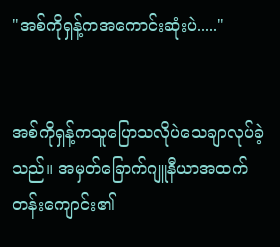"အစ်ကိုရှန့်က‌အကောင်းဆုံးပဲ....."


အစ်ကိုရှန့်ကသူပြောသလိုပဲသေချာလုပ်ခဲ့သည်။ အမှတ်ခြောက်ဂျူနီယာအထက်တန်းကျောင်း၏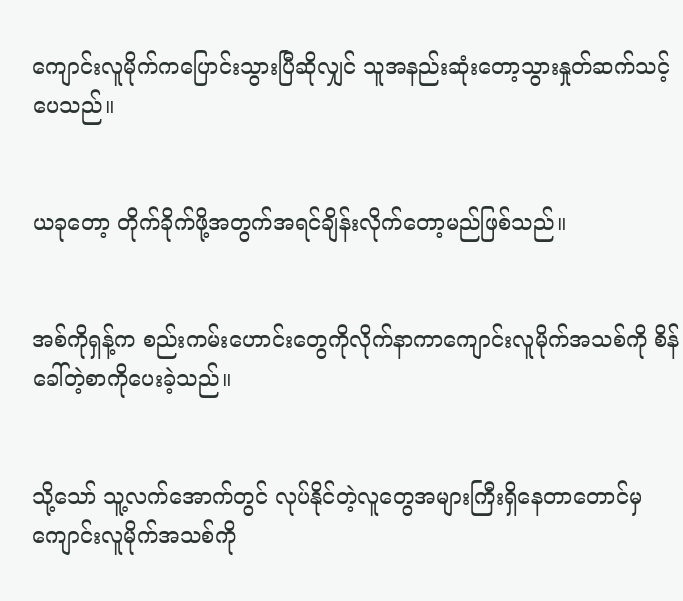ကျောင်းလူမိုက်ကပြောင်းသွားပြီဆိုလျှင် သူအနည်းဆုံးတော့သွားနှုတ်ဆက်သင့်ပေသည်။


ယခုတော့ တိုက်ခိုက်ဖို့အတွက်အရင်ချိန်းလိုက်တော့မည်ဖြစ်သည်။


အစ်ကိုရှန့်က စည်းကမ်းဟောင်းတွေကိုလိုက်နာကာကျောင်းလူမိုက်အသစ်ကို စိန်ခေါ်တဲ့စာကိုပေးခဲ့သည်။


သို့သော် သူ့လက်အောက်တွင် လုပ်နိုင်တဲ့လူတွေအများကြီးရှိနေတာတောင်မှ ကျောင်းလူမိုက်အသစ်ကို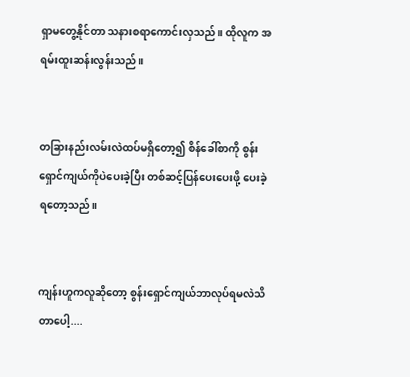ရှာမတွေ့နိုင်တာ သနားစရာကောင်းလှသည်။ ထိုလူက အရမ်းထူးဆန်းလွန်းသည်။


တခြားနည်းလမ်းလဲထပ်မရှိတော့၍ စိန်ခေါ်စာကို စွန်းရှောင်ကျယ်ကိုပဲပေးခဲ့ပြီး တစ်ဆင့်ပြန်ပေးပေးဖို့ ပေးခဲ့ရတော့သည်။


ကျန်းဟူကလူဆိုတော့ စွန်းရှောင်ကျယ်ဘာလုပ်ရမလဲသိတာပေါ့....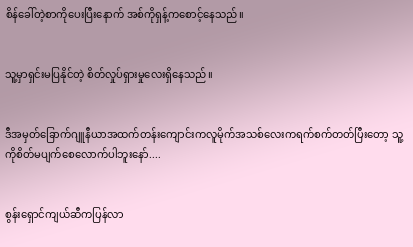စိန်ခေါ်တဲ့စာကိုပေးပြီးနောက် အစ်ကိုရှန့်ကစောင့်နေသည်။


သူ့မှာရှင်းမပြနိုင်တဲ့ စိတ်လှုပ်ရှားမှုလေးရှိနေသည်။


ဒီအမှတ်ခြောက်ဂျူနီယာအထက်တန်းကျောင်းကလူမိုက်အသစ်လေးကရက်စက်တတ်ပြီးတော့ သူ့ကိုစိတ်မပျက်စေလောက်ပါဘူးနော်....


စွန်းရှောင်ကျယ်ဆီကပြန်လာ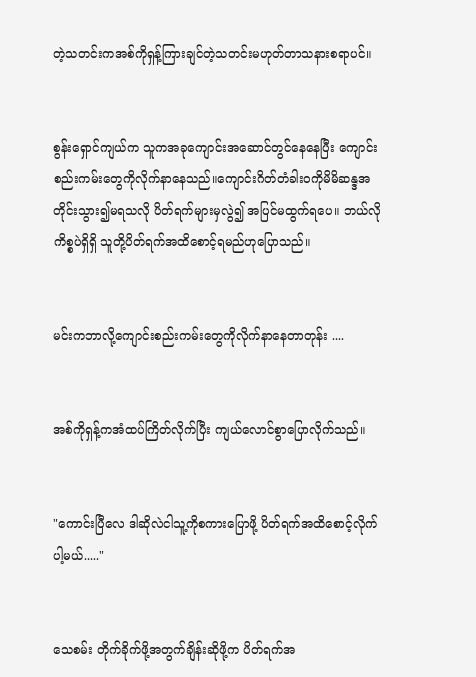တဲ့သတင်းကအစ်ကိုရှန့်ကြားချင်တဲ့သတင်းမဟုတ်တာသနားစရာပင်။


စွန်းရှောင်ကျယ်က သူကအခုကျောင်းအဆောင်တွင်နေနေပြီး ကျောင်းစည်းကမ်းတွေကိုလိုက်နာနေသည်။ကျောင်းဂိတ်တံခါးဝကိုမိမိဆန္ဒအတိုင်းသွား၍မရသလို ပိတ်ရက်များမှလွဲ၍ အပြင်မထွက်ရပေ။ ဘယ်လိုကိစ္စပဲရှိရှိ သူတို့ပိတ်ရက်အထိစောင့်ရမည်ဟုပြောသည်။


မင်းကဘာလို့ကျောင်းစည်းကမ်းတွေကိုလိုက်နာနေတာတုန်း ....


အစ်ကိုရှန့်ကအံထပ်ကြိတ်လိုက်ပြီး ကျယ်လောင်စွာပြောလိုက်သည်။


"ကောင်းပြီလေ ဒါဆိုလဲငါသူ့ကိုစကားပြောဖို့ ပိတ်ရက်အထိစောင့်လိုက်ပါ့မယ်....."


သေစမ်း တိုက်ခိုက်ဖို့အတွက်ချိန်းဆိုဖို့က ပိတ်ရက်အ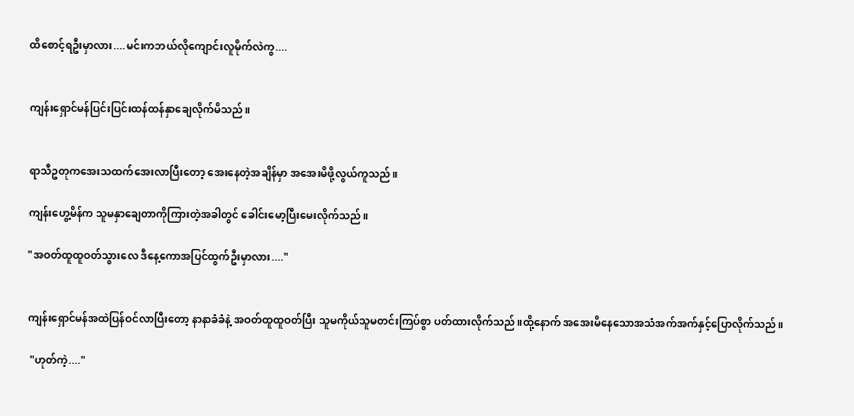ထိစောင့်ရဦးမှာလား....မင်းကဘယ်လိုကျောင်းလူမိုက်လဲကွ....


ကျန်းရှောင်မန်ပြင်းပြင်းထန်ထန်နှာချေလိုက်မိသည်။


ရာသီဥတုကအေးသထက်အေးလာပြီးတော့ အေးနေတဲ့အချိန်မှာ အအေးမိဖို့လွယ်ကူသည်။

ကျန်းဟွေ့မိန်က သူမနှာချေတာကိုကြားတဲ့အခါတွင် ခေါင်းမော့ပြီးမေးလိုက်သည်။

"အဝတ်ထူထူဝတ်သွားလေ ဒီနေ့ကောအပြင်ထွက်ဦးမှာလား...."


ကျန်းရှောင်မန်အထဲပြန်ဝင်လာပြီးတော့ နာနာခံခံနဲ့ အဝတ်ထူထူဝတ်ပြီး သူမကိုယ်သူမတင်းကြပ်စွာ ပတ်ထားလိုက်သည်။ထို့နောက် အအေးမိနေသောအသံအက်အက်နှင့်ပြောလိုက်သည်။

 "ဟုတ်ကဲ့...."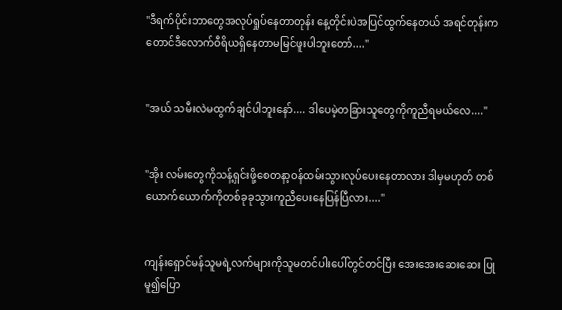"ဒီရက်ပိုင်းဘာတွေအလုပ်ရှုပ်နေတာတုန်း နေ့တိုင်းပဲအပြင်ထွက်နေတယ် အရင်တုန်းကတောင်ဒီလောက်ဝီရိယရှိနေတာမမြင်ဖူးပါဘူးတော်...."


"အယ် သမီးလဲမထွက်ချင်ပါဘူးနော်.... ဒါပေမဲ့တခြားသူတွေကိုကူညီရမယ်လေ...."


"အိုး လမ်းတွေကိုသန့်ရှင်းဖို့စေတနာ့ဝန်ထမ်းသွားလုပ်ပေးနေတာလား ဒါမှမဟုတ် တစ်ယောက်ယောက်ကိုတစ်ခုခုသွားကူညီပေးနေပြန်ပြီလား...."


ကျန်းရှောင်မန်သူမရဲ့လက်များကိုသူမတင်ပါးပေါ်တွင်တင်ပြီး အေးအေးဆေးဆေး ပြုမူ၍ပြော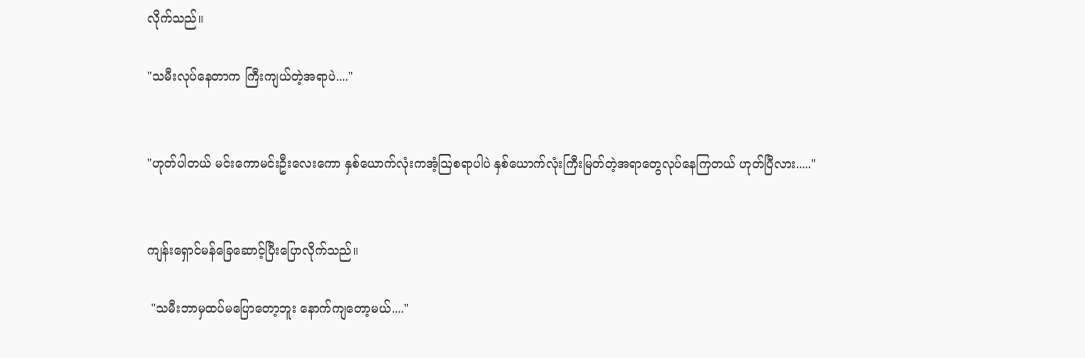လိုက်သည်။

"သမီးလုပ်နေတာက ကြီးကျယ်တဲ့အရာပဲ...."


"ဟုတ်ပါတယ် မင်း‌ကောမင်းဦးလေးကော နှစ်ယောက်လုံးကအံ့ဩစရာပါပဲ နှစ်ယောက်လုံးကြီးမြတ်တဲ့အရာတွေလုပ်နေကြတယ် ဟုတ်ပြီလား....."


ကျန်းရှောင်မန်ခြေဆောင့်ပြီးပြောလိုက်သည်။

 "သမီးဘာမှထပ်မပြောတော့ဘူး နောက်ကျတော့မယ်...."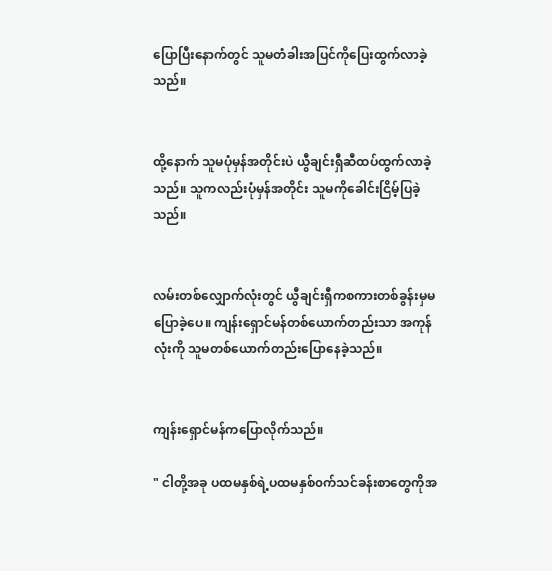ပြောပြီးနောက်တွင် သူမတံခါးအပြင်ကိုပြေးထွက်လာခဲ့သည်။


ထို့နောက် သူမပုံမှန်အတိုင်းပဲ ယွီချင်းရှီဆီထပ်ထွက်လာခဲ့သည်။ သူကလည်းပုံမှန်အတိုင်း သူမကိုခေါင်းငြိမ့်ပြခဲ့သည်။


လမ်းတစ်လျှောက်လုံးတွင် ယွီချင်းရှီကစကားတစ်ခွန်းမှမပြောခဲ့ပေ။ ကျန်းရှောင်မန်တစ်ယောက်တည်းသာ အကုန်လုံးကို သူမတစ်ယောက်တည်းပြောနေခဲ့သည်။


ကျန်းရှောင်မန်ကပြောလိုက်သည်။

" ငါတို့အခု ပထမနှစ်ရဲ့ပထမနှစ်၀က်သင်ခန်းစာတွေကိုအ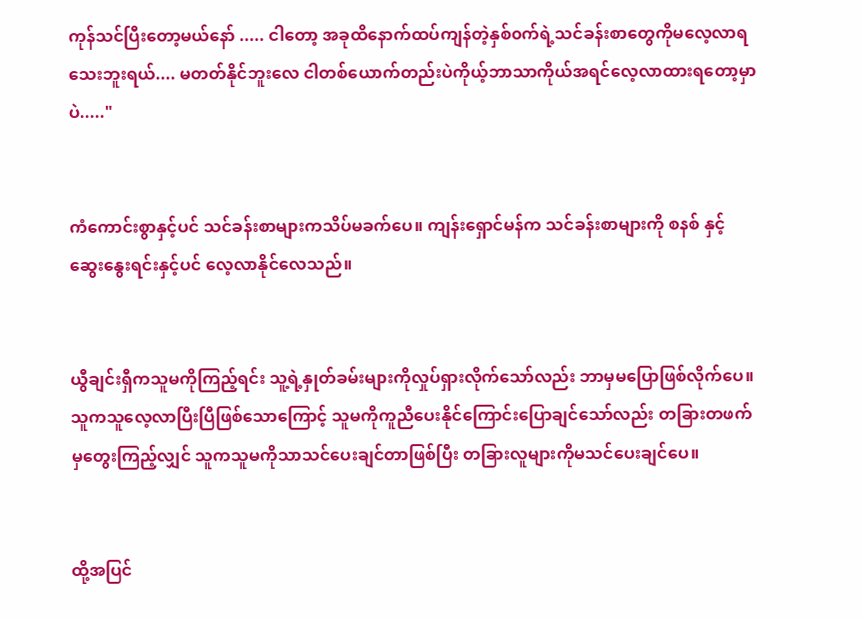ကုန်သင်ပြီးတော့မယ်နော် ..... ငါတော့ အခုထိနောက်ထပ်ကျန်တဲ့နှစ်၀က်ရဲ့သင်ခန်းစာတွေကိုမလေ့လာရသေးဘူးရယ်.... မတတ်နိုင်ဘူး‌လေ ငါတစ်ယောက်တည်းပဲကိုယ့်ဘာသာကိုယ်အရင်လေ့လာထားရတော့မှာပဲ....."


ကံကောင်းစွာနှင့်ပင် သင်ခန်းစာများကသိပ်မခက်ပေ။ ကျန်းရှောင်မန်က သင်ခန်းစာများကို စနစ် နှင့်ဆွေးနွေးရင်းနှင့်ပင် လေ့လာနိုင်လေသည်။


ယွီချင်းရှီကသူမကိုကြည့်ရင်း သူ့ရဲ့နှုတ်ခမ်းများကိုလှုပ်ရှားလိုက်သော်လည်း ဘာမှမပြောဖြစ်လိုက်ပေ။ သူကသူလေ့လာပြီးပြီဖြစ်သောကြောင့် သူမကိုကူညီပေးနိုင်ကြောင်းပြောချင်သော်လည်း တခြားတဖက်မှတွေးကြည့်လျှင် သူကသူမကိုသာသင်ပေးချင်တာဖြစ်ပြီး တခြားလူများကိုမသင်ပေးချင်ပေ။


ထို့အပြင်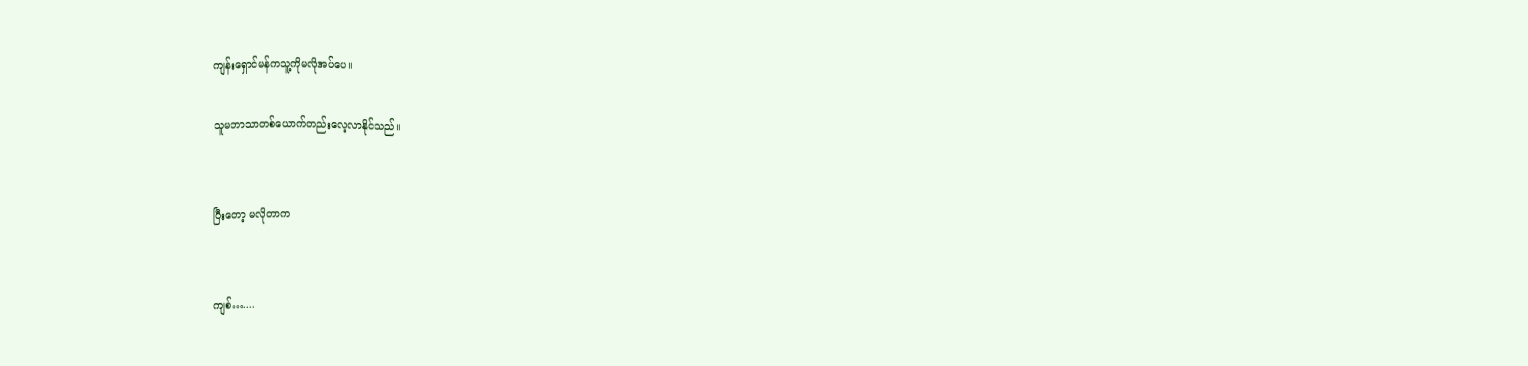ကျန်းရှောင်မန်ကသူ့ကိုမလိုအပ်ပေ။

သူမဘာသာတစ်ယောက်တည်းလေ့လာနိုင်သည်။


ပြီးတော့ မလိုတာက


ကျစ်…....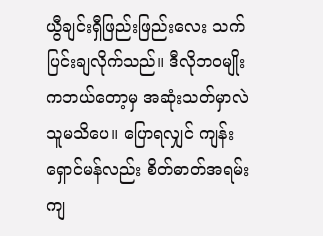ယွီချင်းရှီဖြည်းဖြည်းလေး သက်ပြင်းချလိုက်သည်။ ဒီလိုဘ၀မျိုးကဘယ်တော့မှ အဆုံးသတ်မှာလဲ သူမသိပေ။ ပြောရလျှင် ကျန်းရှောင်မန်လည်း စိတ်ဓာတ်အရမ်းကျ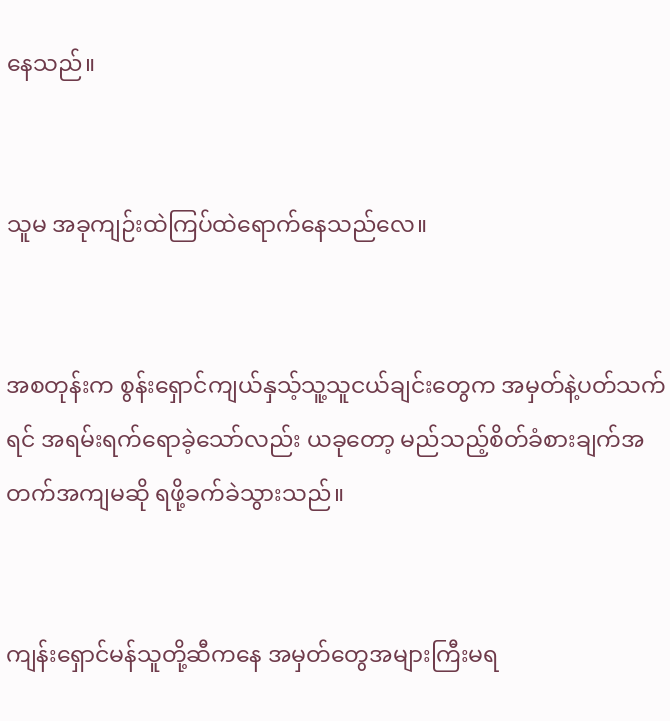နေသည်။


သူမ အခုကျဉ်းထဲကြပ်ထဲရောက်နေသည်လေ။


အစတုန်းက စွန်းရှောင်ကျယ်နှသ့်သူ့သူငယ်ချင်းတွေက အမှတ်နဲ့ပတ်သက်ရင် အရမ်းရက်ရောခဲ့သော်လည်း ယခုတော့ မည်သည့်စိတ်ခံစားချက်အတက်အကျမဆို ရဖို့ခက်ခဲသွားသည်။


ကျန်းရှောင်မန်သူတို့ဆီကနေ အမှတ်တွေအများကြီးမရ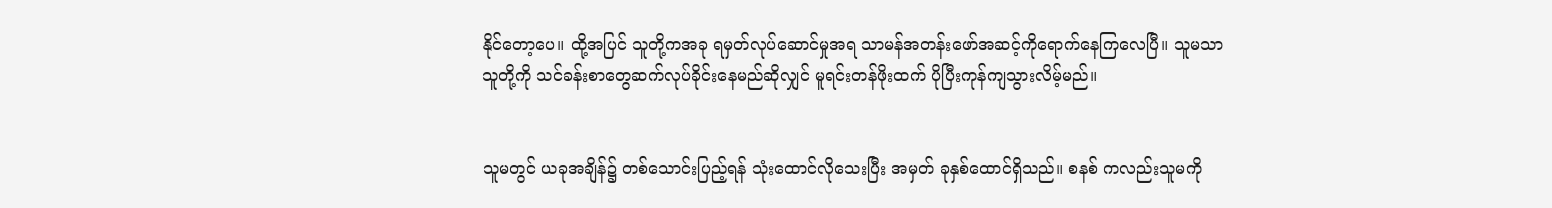နိုင်တော့ပေ။ ထို့အပြင် သူတို့ကအခု ရမှတ်လုပ်ဆောင်မှုအရ သာမန်အတန်းဖော်အဆင့်ကိုရောက်နေကြလေပြီ။ သူမသာ သူတို့ကို သင်ခန်းစာတွေဆက်လုပ်ခိုင်းနေမည်ဆိုလျှင် မူရင်းတန်ဖိုးထက် ပိုပြီးကုန်ကျသွားလိမ့်မည်။


သူမတွင် ယခုအချိန်၌ တစ်သောင်းပြည့်ရန် သုံးထောင်လိုသေးပြီး အမှတ် ခုနှစ်ထောင်ရှိသည်။ စနစ် ကလည်းသူမကို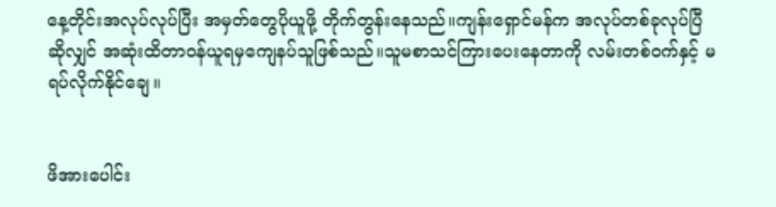နေ့တိုင်းအလုပ်လုပ်ပြီး အမှတ်တွေပိုယူဖို့ တိုက်တွန်းနေသည်။ကျန်းရှောင်မန်က အလုပ်တစ်ခုလုပ်ပြီဆိုလျှင် အဆုံးထိတာဝန်ယူရမှကျေနပ်သူဖြစ်သည်။သူမစာသင်ကြားပေးနေတာကို လမ်းတစ်ဝက်နှင့် မရပ်လိုက်နိုင်ချေ။


ဖိအားပေါင်း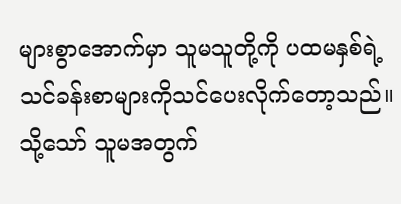များစွာအောက်မှာ သူမသူတို့ကို ပထမနှစ်ရဲ့သင်ခန်းစာများကိုသင်ပေးလိုက်တော့သည်။  သို့သော် သူမအတွက်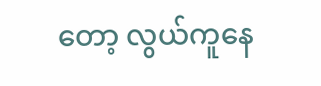တော့ လွယ်ကူနေ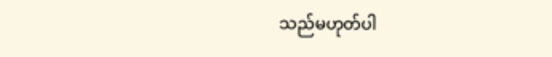သည်မဟုတ်ပါ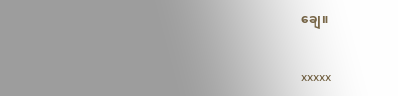ချေ။


xxxxx